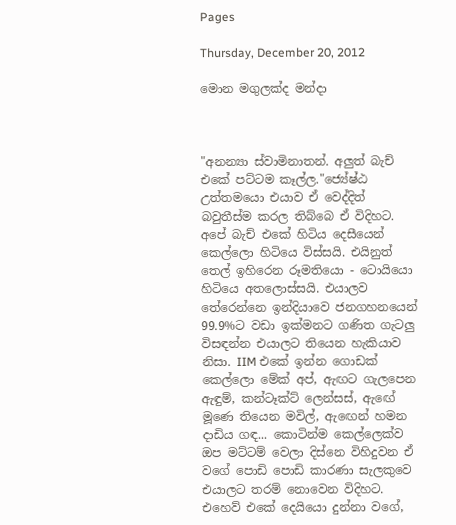Pages

Thursday, December 20, 2012

මොන මගුලක්ද මන්දා



"අනන්‍යා ස්වාමිනාතන්. අලුත් බැච් එකේ පට්ටම කෑල්ල."ජ්‍යේෂ්ඨ උත්තමයො එයාව ඒ වෙද්දිත් බවුතීස්ම කරල තිබ්බෙ ඒ විදිහට. අපේ බැච් එකේ හිටිය දෙසීයෙන් කෙල්ලො හිටියෙ විස්සයි. එයිනුත් තෙල් ඉහිරෙන රූමතියො - ටොයියො හිටියෙ අතලොස්සයි. එයාලව තේරෙන්නෙ ඉන්දියාවෙ ජනගහනයෙන් 99.9%ට වඩා ඉක්මනට ගණිත ගැටලු විසඳන්න එයාලට තියෙන හැකියාව නිසා. IIM එකේ ඉන්න ගොඩක් කෙල්ලො මේක් අප්, ඇඟට ගැලපෙන ඇඳුම්, කන්ටෑක්ට් ලෙන්සස්, ඇඟේ මූණෙ තියෙන මවිල්, ඇඟෙන් හමන දාඩිය ගඳ... කොටින්ම කෙල්ලෙක්ව ඔප මට්ටම් වෙලා දිස්නෙ විහිදුවන ඒ වගේ පොඩි පොඩි කාරණා සැලකුවෙ එයාලට තරම් නොවෙන විදිහට. එහෙව් එකේ දෙයියො දුන්නා වගේ,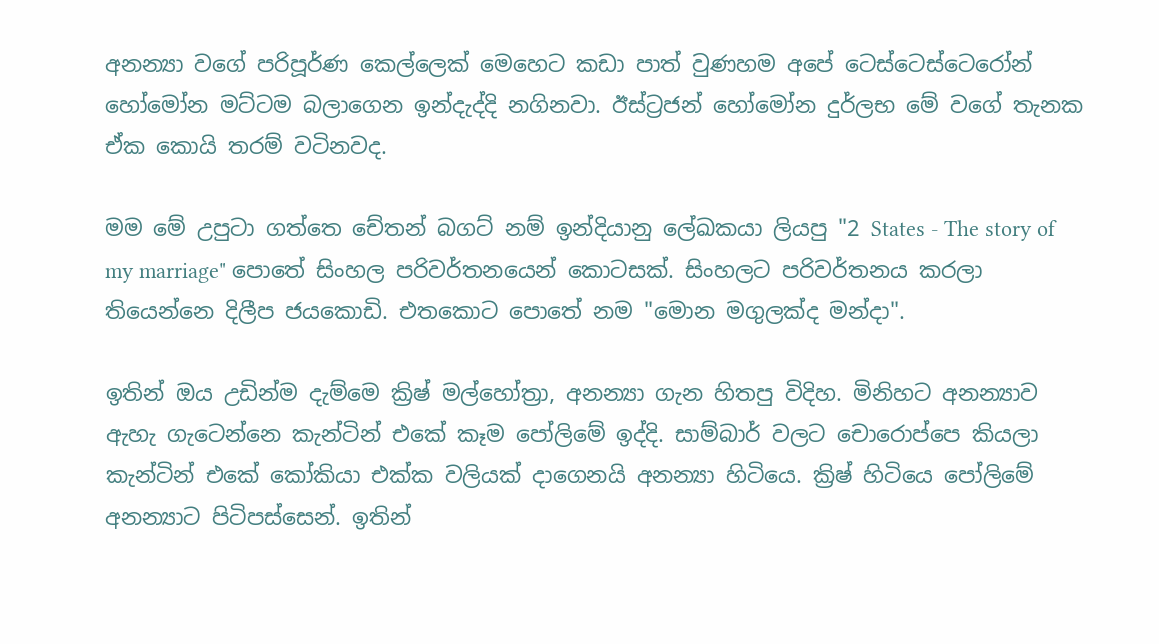අනන්‍යා වගේ පරිපූර්ණ කෙල්ලෙක් මෙහෙට කඩා පාත් වුණහම අපේ ටෙස්ටෙස්ටෙරෝන් හෝමෝන මට්ටම බලාගෙන ඉන්දැද්දි නගිනවා. ඊස්ට්‍රජන් හෝමෝන දුර්ලභ මේ වගේ තැනක ඒක කොයි තරම් වටිනවද.

මම මේ උපුටා ගත්තෙ චේතන් බගට් නම් ඉන්දියානු ලේඛකයා ලියපු "2 States - The story of my marriage" පොතේ සිංහල පරිවර්තනයෙන් කොටසක්. සිංහලට පරිවර්තනය කරලා තියෙන්නෙ දිලීප ජයකොඩි. එතකොට පොතේ නම "මොන මගුලක්ද මන්දා".

ඉතින් ඔය උඩින්ම දැම්මෙ ක්‍රිෂ් මල්හෝත්‍රා, අනන්‍යා ගැන හිතපු විදිහ. මිනිහට අනන්‍යාව ඇහැ ගැටෙන්නෙ කැන්ටින් එකේ කෑම පෝලිමේ ඉද්දි. සාම්බාර් වලට චොරොප්පෙ කියලා කැන්ටින් එකේ කෝකියා එක්ක වලියක් දාගෙනයි අනන්‍යා හිටියෙ. ක්‍රිෂ් හිටියෙ පෝලිමේ අනන්‍යාට පිටිපස්සෙන්. ඉතින්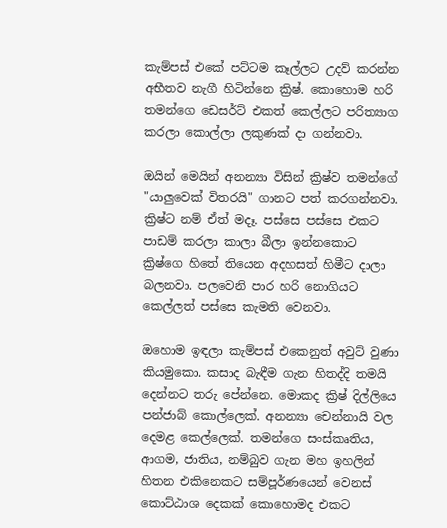කැම්පස් එකේ පට්ටම කෑල්ලට උදව් කරන්න අභීතව නැගී හිටින්නෙ ක්‍රිෂ්. කොහොම හරි තමන්ගෙ ඩෙසර්ට් එකත් කෙල්ලට පරිත්‍යාග කරලා කොල්ලා ලකුණක් දා ගන්නවා.

ඔයින් මෙයින් අනන්‍යා විසින් ක්‍රිෂ්ව තමන්ගේ "යාලුවෙක් විතරයි" ගානට පත් කරගන්නවා. ක්‍රිෂ්ට නම් ඒත් මදෑ. පස්සෙ පස්සෙ එකට පාඩම් කරලා කාලා බීලා ඉන්නකොට ක්‍රිෂ්ගෙ හිතේ තියෙන අදහසත් හිමීට දාලා බලනවා. පලවෙනි පාර හරි නොගියට කෙල්ලත් පස්සෙ කැමති වෙනවා.

ඔහොම ඉඳලා කැම්පස් එකෙනුත් අවුට් වුණා කියමුකො. කසාද බැඳීම ගැන හිතද්දි තමයි දෙන්නට තරු පේන්නෙ. මොකද ක්‍රිෂ් දිල්ලියෙ පන්ජාබ් කොල්ලෙක්. අනන්‍යා චෙන්නායි වල දෙමළ කෙල්ලෙක්. තමන්ගෙ සංස්කෘතිය, ආගම, ජාතිය, නම්බුව ගැන මහ ඉහලින් හිතන එකිනෙකට සම්පූර්ණයෙන් වෙනස් කොට්ඨාශ දෙකක් කොහොමද එකට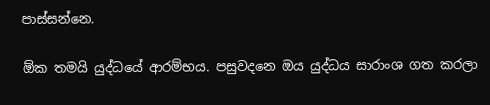පාස්සන්නෙ.

ඕක තමයි යුද්ධයේ ආරම්භය. පසුවදනෙ ඔය යුද්ධය සාරාංශ ගත කරලා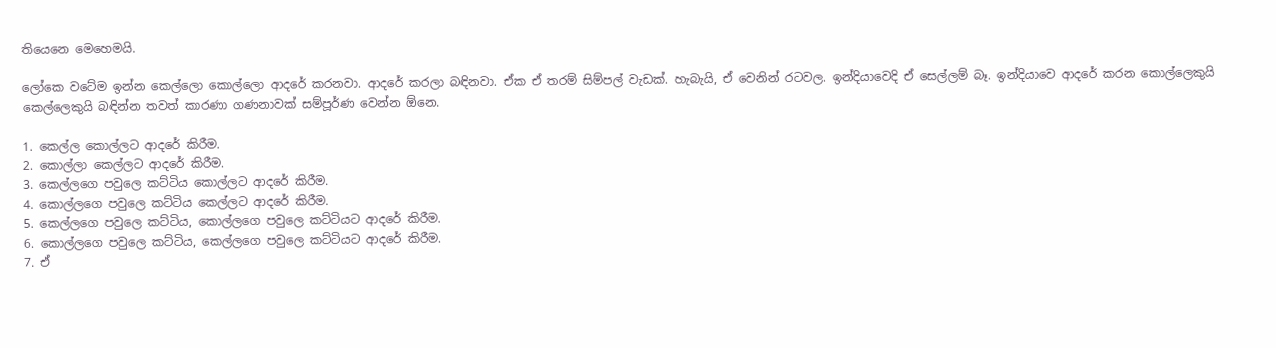තියෙනෙ මෙහෙමයි.

ලෝකෙ වටේම ඉන්න කෙල්ලො කොල්ලො ආදරේ කරනවා. ආදරේ කරලා බඳිනවා. ඒක ඒ තරම් සිම්පල් වැඩක්. හැබැයි, ඒ වෙනින් රටවල. ඉන්දියාවෙදි ඒ සෙල්ලම් බෑ. ඉන්දියාවෙ ආදරේ කරන කොල්ලෙකුයි කෙල්ලෙකුයි බඳින්න තවත් කාරණා ගණනාවක් සම්පූර්ණ වෙන්න ඕනෙ.

1. කෙල්ල කොල්ලට ආදරේ කිරීම.
2. කොල්ලා කෙල්ලට ආදරේ කිරීම.
3. කෙල්ලගෙ පවුලෙ කට්ටිය කොල්ලට ආදරේ කිරීම.
4. කොල්ලගෙ පවුලෙ කට්ටිය කෙල්ලට ආදරේ කිරීම.
5. කෙල්ලගෙ පවුලෙ කට්ටිය, කොල්ලගෙ පවුලෙ කට්ටියට ආදරේ කිරීම.
6. කොල්ලගෙ පවුලෙ කට්ටිය, කෙල්ලගෙ පවුලෙ කට්ටියට ආදරේ කිරීම.
7. ඒ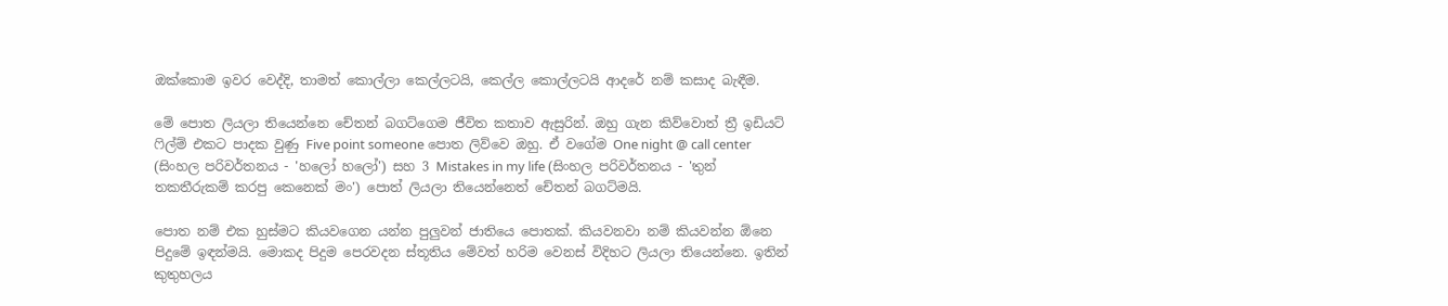ඔක්කොම ඉවර වෙද්දි, තාමත් කොල්ලා කෙල්ලටයි, කෙල්ල කොල්ලටයි ආදරේ නම් කසාද බැඳීම.

මේ පොත ලියලා තියෙන්නෙ චේතන් බගට්ගෙම ජීවිත කතාව ඇසුරින්. ඔහු ගැන කිව්වොත් ත්‍රී ඉඩියට් ෆිල්ම් එකට පාදක වුණු Five point someone පොත ලිව්වෙ ඔහු. ඒ වගේම One night @ call center (සිංහල පරිවර්තනය - 'හලෝ හලෝ') සහ 3 Mistakes in my life (සිංහල පරිවර්තනය - 'තුන් තකතීරුකම් කරපු කෙනෙක් මං') පොත් ලියලා තියෙන්නෙත් චේතන් බගට්මයි.

පොත නම් එක හුස්මට කියවගෙන යන්න පුලුවන් ජාතියෙ පොතක්. කියවනවා නම් කියවන්න ඕනෙ පිදුමේ ඉඳන්මයි. මොකද පිදුම පෙරවදන ස්තූතිය මේවත් හරිම වෙනස් විදිහට ලියලා තියෙන්නෙ. ඉතින් කුතුහලය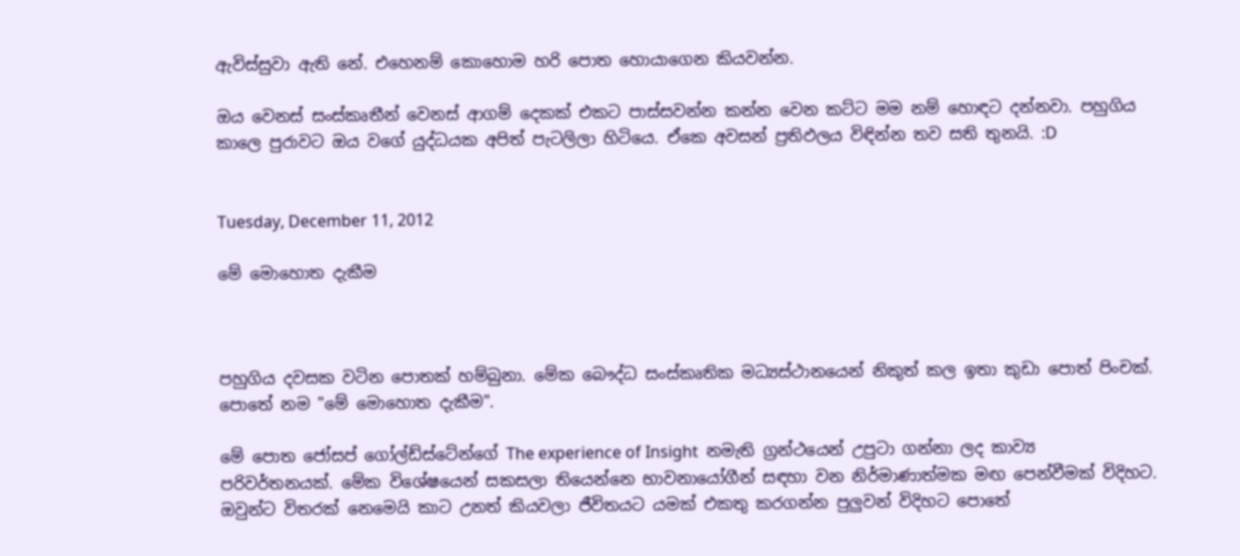ඇවිස්සුවා ඇති නේ. එහෙනම් කොහොම හරි පොත හොයාගෙන කියවන්න.

ඔය වෙනස් සංස්කෘතීන් වෙනස් ආගම් දෙකක් එකට පාස්සවන්න කන්න වෙන කට්ට මම නම් හොඳට දන්නවා. පහුගිය කාලෙ පුරාවට ඔය වගේ යුද්ධයක අපිත් පැටලිලා හිටියෙ. ඒකෙ අවසන් ප්‍රතිඵලය විඳින්න තව සති තුනයි. :D


Tuesday, December 11, 2012

මේ මොහොත දැකීම



පහුගිය දවසක වටින පොතක් හම්බුනා. මේක බෞද්ධ සංස්කෘතික මධ්‍යස්ථානයෙන් නිකුත් කල ඉතා කුඩා පොත් පිංචක්. පොතේ නම "මේ මොහොත දැකීම".

මේ පොත ජෝසප් ගෝල්ඩ්ස්ටේන්ගේ The experience of Insight  නමැති ග්‍රන්ථයෙන් උපුටා ගන්නා ලද කාව්‍ය පරිවර්තනයක්. මේක විශේෂයෙන් සකසලා තියෙන්නෙ භාවනායෝගීන් සඳහා වන නිර්මාණාත්මක මඟ පෙන්වීමක් විදිහට. ඔවුන්ට විතරක් නෙමෙයි කාට උනත් කියවලා ජීවිතයට යමක් එකතු කරගන්න පුලුවන් විදිහට පොතේ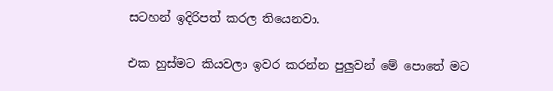සටහන් ඉදිරිපත් කරල තියෙනවා.

එක හුස්මට කියවලා ඉවර කරන්න පුලුවන් මේ පොතේ මට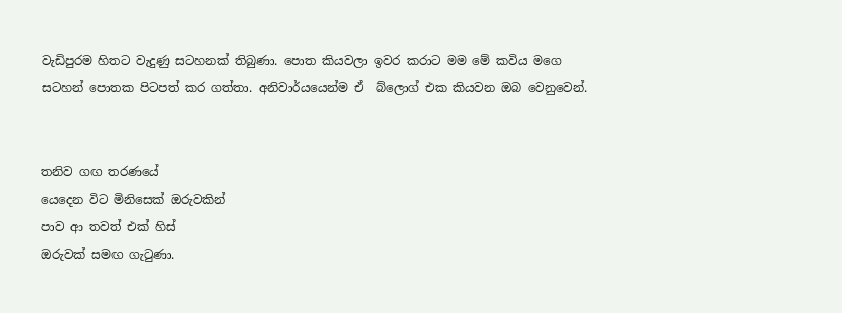වැඩිපුරම හිතට වැදුණු සටහනක් තිබුණා. පොත කියවලා ඉවර කරාට මම මේ කවිය මගෙ සටහන් පොතක පිටපත් කර ගත්තා. අනිවාර්යයෙන්ම ඒ  බ්ලොග් එක කියවන ඔබ වෙනුවෙන්.


තනිව ගඟ තරණයේ
යෙදෙන විට මිනිසෙක් ඔරුවකින්
පාව ආ තවත් එක් හිස්
ඔරුවක් සමඟ ගැටුණා.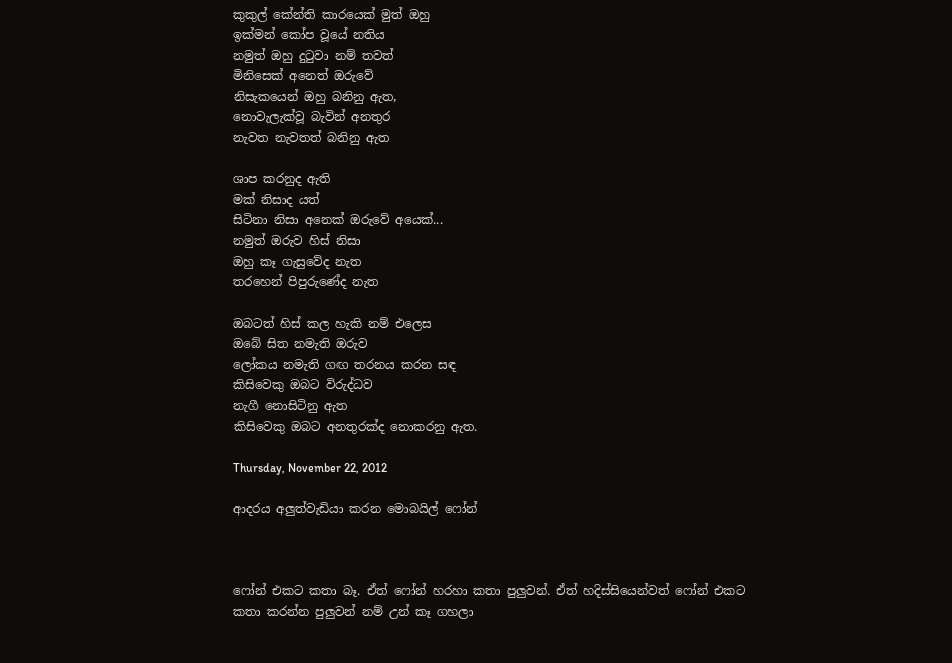කුකුල් කේන්ති කාරයෙක් මුත් ඔහු
ඉක්මන් කෝප වූයේ නතිය
නමුත් ඔහු දුටුවා නම් තවත්
මිනිසෙක් අනෙත් ඔරුවේ
නිසැකයෙන් ඔහු බනිනු ඇත,
නොවැලැක්වූ බැවින් අනතුර
නැවත නැවතත් බනිනු ඇත

ශාප කරනුද ඇති
මක් නිසාද යත්
සිටිනා නිසා අනෙක් ඔරුවේ අයෙක්...
නමුත් ඔරුව හිස් නිසා
ඔහු කෑ ගැසුවේද නැත
තරහෙන් පිපුරුණේද නැත

ඔබටත් හිස් කල හැකි නම් එලෙස
ඔබේ සිත නමැති ඔරුව
ලෝකය නමැති ගඟ තරනය කරන සඳ
කිසිවෙකු ඔබට විරුද්ධව
නැගී නොසිටිනු ඇත
කිසිවෙකු ඔබට අනතුරක්ද නොකරනු ඇත.

Thursday, November 22, 2012

ආදරය අලුත්වැඩියා කරන මොබයිල් ෆෝන්



ෆෝන් එකට කතා බෑ. ඒත් ෆෝන් හරහා කතා පුලුවන්. ඒත් හදිස්සියෙන්වත් ෆෝන් එකට කතා කරන්න පුලුවන් නම් උන් කෑ ගහලා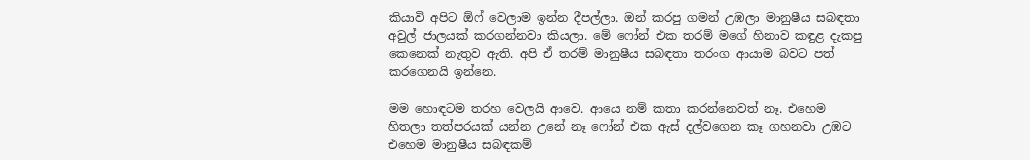කියාවි අපිට ඕෆ් වෙලාම ඉන්න දීපල්ලා. ඔන් කරපු ගමන් උඹලා මානුෂීය සබඳතා අවුල් ජාලයක් කරගන්නවා කියලා. මේ ෆෝන් එක තරම් මගේ හිනාව කඳුළ දැකපු කෙනෙක් නැතුව ඇති. අපි ඒ තරම් මානුෂීය සබඳතා තරංග ආයාම බවට පත් කරගෙනයි ඉන්නෙ.

මම හොඳටම තරහ වෙලයි ආවෙ. ආයෙ නම් කතා කරන්නෙවත් නෑ. එහෙම හිතලා තත්පරයක් යන්න උනේ නෑ ෆෝන් එක ඇස් දල්වගෙන කෑ ගහනවා උඹට එහෙම මානුෂීය සබඳකම්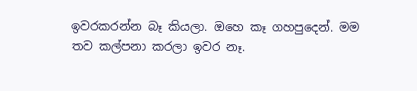ඉවරකරන්න බෑ කියලා. ඔහෙ කෑ ගහපුදෙන්. මම තව කල්පනා කරලා ඉවර නෑ.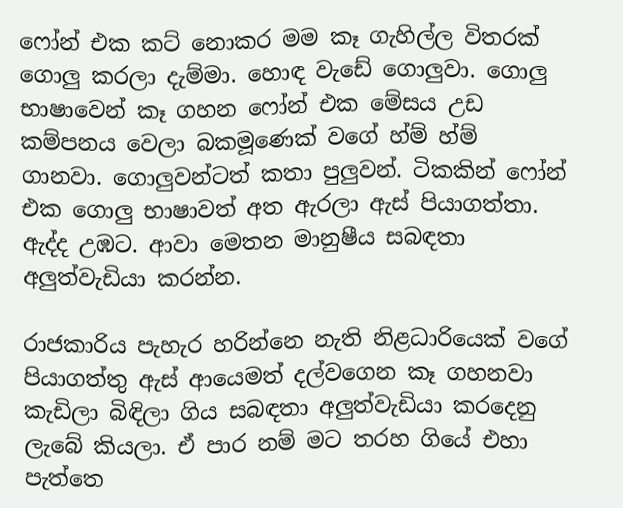ෆෝන් එක කට් නොකර මම කෑ ගැහිල්ල විතරක් ගොලු කරලා දැම්මා. හොඳ වැඩේ ගොලුවා. ගොලු භාෂාවෙන් කෑ ගහන ෆෝන් එක මේසය උඩ කම්පනය වෙලා බකමූණෙක් වගේ හ්ම් හ්ම් ගානවා. ගොලුවන්ටත් කතා පුලුවන්. ටිකකින් ෆෝන් එක ගොලු භාෂාවත් අත ඇරලා ඇස් පියාගත්තා. ඇද්ද උඹට. ආවා මෙතන මානුෂීය සබඳතා අලුත්වැඩියා කරන්න.

රාජකාරිය පැහැර හරින්නෙ නැති නිළධාරියෙක් වගේ පියාගත්තු ඇස් ආයෙමත් දල්වගෙන කෑ ගහනවා කැඩිලා බිඳිලා ගිය සබඳතා අලුත්වැඩියා කරදෙනු ලැබේ කියලා. ඒ පාර නම් මට තරහ ගියේ එහා පැත්තෙ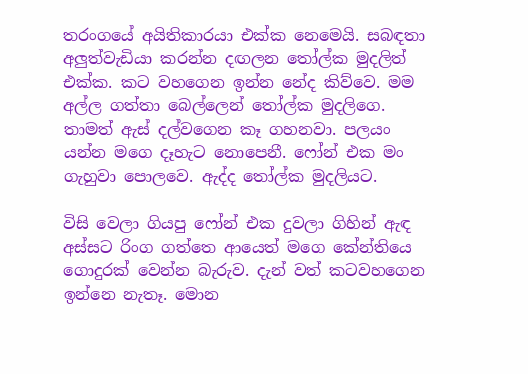තරංගයේ අයිතිකාරයා එක්ක නෙමෙයි. සබඳතා අලුත්වැඩියා කරන්න දඟලන තෝල්ක මුදලිත් එක්ක. කට වහගෙන ඉන්න නේද කිව්වෙ. මම අල්ල ගත්තා බෙල්ලෙන් තෝල්ක මුදලිගෙ. තාමත් ඇස් දල්වගෙන කෑ ගහනවා. පලයං යන්න මගෙ දෑහැට නොපෙනී. ෆෝන් එක මං ගැහුවා පොලවෙ. ඇද්ද තෝල්ක මුදලියට.

විසි වෙලා ගියපු ෆෝන් එක දුවලා ගිහින් ඇඳ අස්සට රිංග ගත්තෙ ආයෙත් මගෙ කේන්තියෙ ගොදුරක් වෙන්න බැරුව. දැන් වත් කටවහගෙන ඉන්නෙ නැතෑ. මොන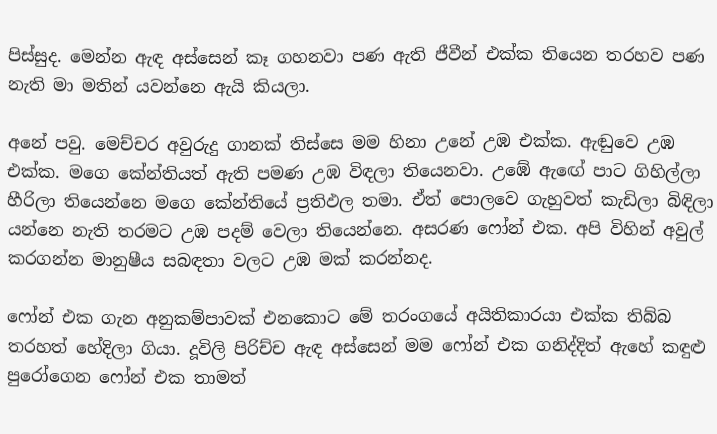පිස්සුද. මෙන්න ඇඳ අස්සෙන් කෑ ගහනවා පණ ඇති ජීවීන් එක්ක තියෙන තරහව පණ නැති මා මතින් යවන්නෙ ඇයි කියලා.

අනේ පවු. මෙච්චර අවුරුදු ගානක් තිස්සෙ මම හිනා උනේ උඹ එක්ක. ඇඬුවෙ උඹ එක්ක. මගෙ කේන්තියත් ඇති පමණ උඹ විඳලා තියෙනවා. උඹේ ඇඟේ පාට ගිහිල්ලා හීරිලා තියෙන්නෙ මගෙ කේන්තියේ ප්‍රතිඵල තමා. ඒත් පොලවෙ ගැහුවත් කැඩිලා බිඳිලා යන්නෙ නැති තරමට උඹ පදම් වෙලා තියෙන්නෙ. අසරණ ෆෝන් එක. අපි විහින් අවුල් කරගන්න මානුෂීය සබඳතා වලට උඹ මක් කරන්නද.

ෆෝන් එක ගැන අනුකම්පාවක් එනකොට මේ තරංගයේ අයිතිකාරයා එක්ක තිබ්බ තරහත් හේදිලා ගියා. දූවිලි පිරිච්ච ඇඳ අස්සෙන් මම ෆෝන් එක ගනිද්දිත් ඇහේ කඳුළු පුරෝගෙන ෆෝන් එක තාමත්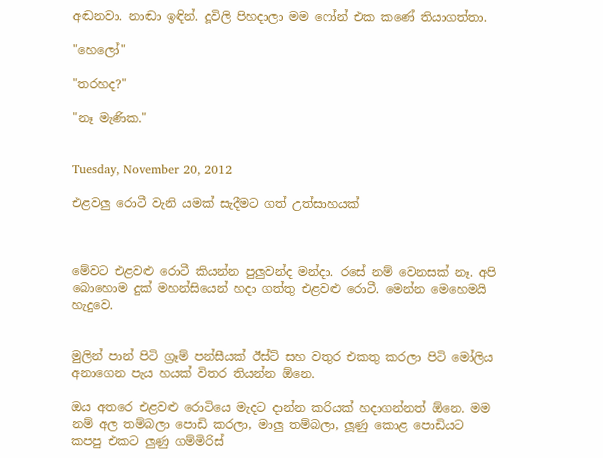අඬනවා. නාඬා ඉඳින්. දූවිලි පිහදාලා මම ෆෝන් එක කණේ තියාගත්තා.

"හෙලෝ"

"තරහද?"

"නෑ මැණික."


Tuesday, November 20, 2012

එළවලු රොටී වැනි යමක් සැදීමට ගත් උත්සාහයක්



මේවට එළවළු රොටී කියන්න පුලුවන්ද මන්දා. රසේ නම් වෙනසක් නෑ. අපි බොහොම දුක් මහන්සියෙන් හදා ගත්තු එළවළු රොටී. මෙන්න මෙහෙමයි හැදුවෙ.


මුලින් පාන් පිටි ග්‍රෑම් පන්සීයක් ඊස්ට් සහ වතුර එකතු කරලා පිටි මෝලිය අනාගෙන පැය හයක් විතර තියන්න ඕනෙ.

ඔය අතරෙ එළවළු රොටියෙ මැදට දාන්න කරියක් හදාගන්නත් ඕනෙ. මම නම් අල තම්බලා පොඩි කරලා, මාලු තම්බලා, ලූණු කොළ පොඩියට කපපු එකට ලුණු ගම්මිරිස්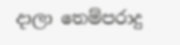දාලා තෙම්පරාදු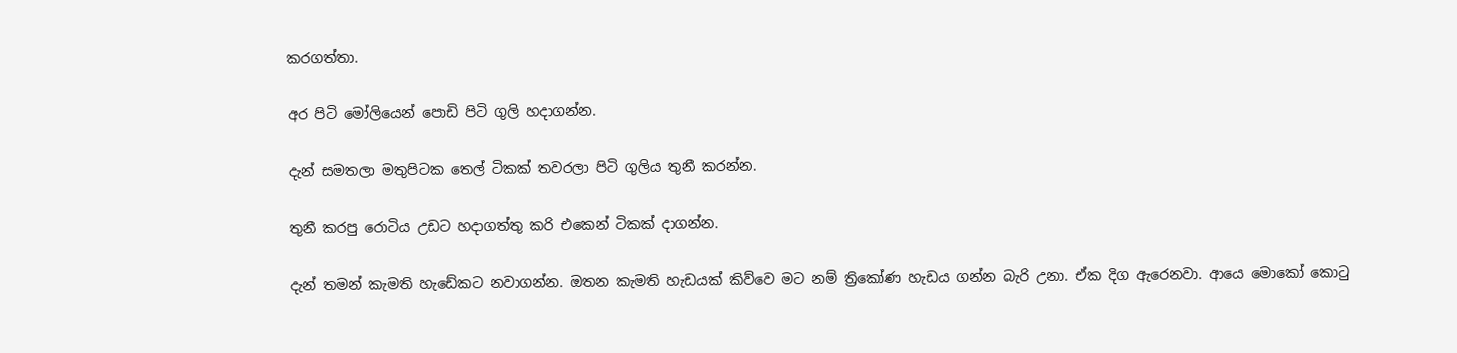කරගත්තා.

අර පිටි මෝලියෙන් පොඩි පිටි ගුලි හදාගන්න.

දැන් සමතලා මතුපිටක තෙල් ටිකක් තවරලා පිටි ගුලිය තුනී කරන්න.

තුනී කරපු රොටිය උඩට හදාගත්තු කරි එකෙන් ටිකක් දාගන්න.

දැන් තමන් කැමති හැඩේකට නවාගන්න. ඔතන කැමති හැඩයක් කිව්වෙ මට නම් ත්‍රිකෝණ හැඩය ගන්න බැරි උනා. ඒක දිග ඇරෙනවා. ආයෙ මොකෝ කොටු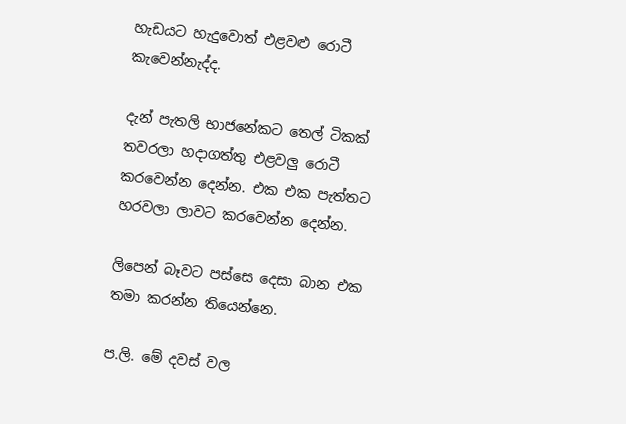හැඩයට හැදුවොත් එළවළු රොටී කැවෙන්නැද්ද.

දැන් පැතලි භාජනේකට තෙල් ටිකක් තවරලා හදාගත්තු එළවලු රොටී කරවෙන්න දෙන්න. එක එක පැත්තට හරවලා ලාවට කරවෙන්න දෙන්න.

ලිපෙන් බෑවට පස්සෙ දෙසා බාන එක තමා කරන්න තියෙන්නෙ.

ප.ලි. මේ දවස් වල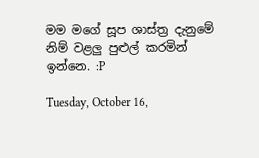මම මගේ සූප ශාස්ත්‍ර දැනුමේ නිම් වළලු පුළුල් කරමින් ඉන්නෙ. :P

Tuesday, October 16,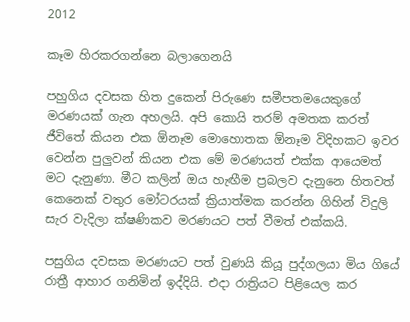2012

කෑම හිරකරගන්නෙ බලාගෙනයි

පහුගිය දවසක හිත දුකෙන් පිරුණෙ සමීපතමයෙකුගේ මරණයක් ගැන අහලයි. අපි කොයි තරම් අමතක කරත් ජීවිතේ කියන එක ඕනෑම මොහොතක ඕනෑම විදිහකට ඉවර වෙන්න පුලුවන් කියන එක මේ මරණයත් එක්ක ආයෙමත් මට දැනුණා. මීට කලින් ඔය හැඟීම ප්‍රබලව දැනුනෙ හිතවත් කෙනෙක් වතුර මෝටරයක් ක්‍රියාත්මක කරන්න ගිහින් විදුලි සැර වැදිලා ක්ෂණිකව මරණයට පත් වීමත් එක්කයි.

පසුගිය දවසක මරණයට පත් වුණයි කියූ පුද්ගලයා මිය ගියේ රාත්‍රී ආහාර ගනිමින් ඉද්දියි. එදා රාත්‍රියට පිළියෙල කර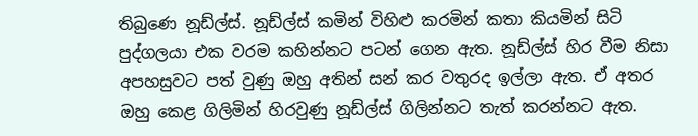තිබුණෙ නූඩ්ල්ස්. නූඩ්ල්ස් කමින් විහිළු කරමින් කතා කියමින් සිටි පුද්ගලයා එක වරම කහින්නට පටන් ගෙන ඇත. නූඩ්ල්ස් හිර වීම නිසා අපහසුවට පත් වුණු ඔහු අතින් සන් කර වතුරද ඉල්ලා ඇත. ඒ අතර ඔහු කෙළ ගිලිමින් හිරවුණු නූඩ්ල්ස් ගිලින්නට තැත් කරන්නට ඇත.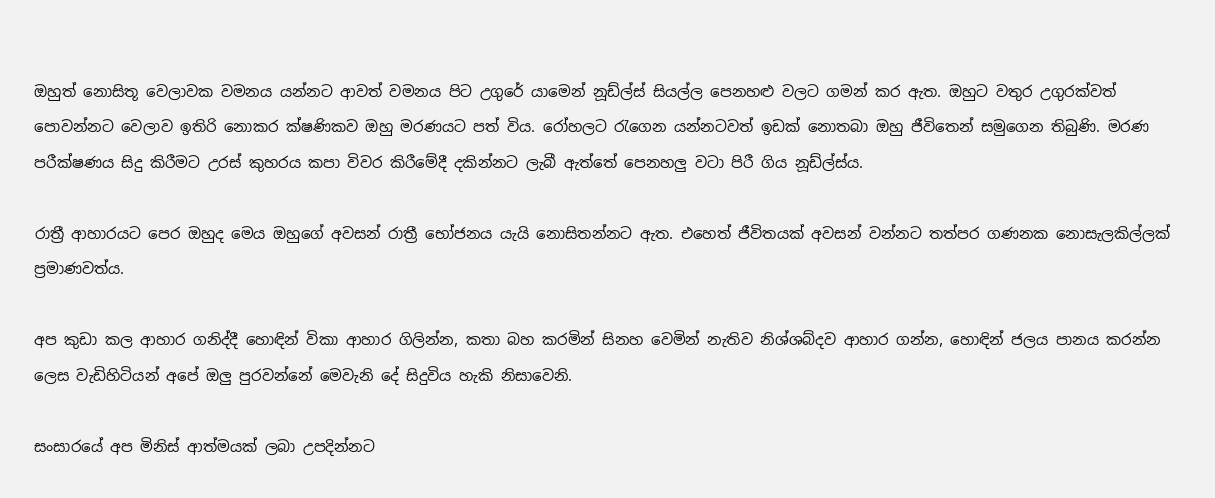ඔහුත් නොසිතූ වෙලාවක වමනය යන්නට ආවත් වමනය පිට උගුරේ යාමෙන් නූඩ්ල්ස් සියල්ල පෙනහළු වලට ගමන් කර ඇත. ඔහුට වතුර උගුරක්වත් පොවන්නට වෙලාව ඉතිරි නොකර ක්ෂණිකව ඔහු මරණයට පත් විය. රෝහලට රැගෙන යන්නටවත් ඉඩක් නොතබා ඔහු ජීවිතෙන් සමුගෙන තිබුණි. මරණ පරීක්ෂණය සිදු කිරීමට උරස් කුහරය කපා විවර කිරීමේදී දකින්නට ලැබී ඇත්තේ පෙනහලු වටා පිරී ගිය නූඩ්ල්ස්ය.

රාත්‍රී ආහාරයට පෙර ඔහුද මෙය ඔහුගේ අවසන් රාත්‍රී භෝජනය යැයි නොසිතන්නට ඇත. එහෙත් ජීවිතයක් අවසන් වන්නට තත්පර ගණනක නොසැලකිල්ලක් ප්‍රමාණවත්ය.

අප කුඩා කල ආහාර ගනිද්දී හොඳින් විකා ආහාර ගිලින්න, කතා බහ කරමින් සිනහ වෙමින් නැතිව නිශ්ශබ්දව ආහාර ගන්න, හොඳින් ජලය පානය කරන්න ලෙස වැඩිහිටියන් අපේ ඔලු පුරවන්නේ මෙවැනි දේ සිදුවිය හැකි නිසාවෙනි.

සංසාරයේ අප මිනිස් ආත්මයක් ලබා උපදින්නට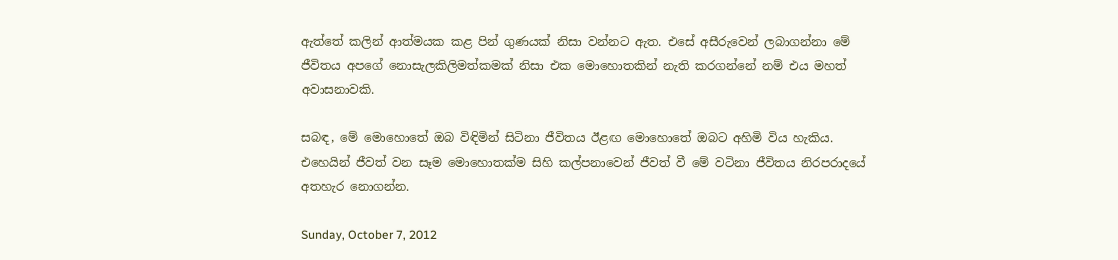ඇත්තේ කලින් ආත්මයක කළ පින් ගුණයක් නිසා වන්නට ඇත. එසේ අසීරුවෙන් ලබාගන්නා මේ ජීවිතය අපගේ නොසැලකිලිමත්කමක් නිසා එක මොහොතකින් නැති කරගන්නේ නම් එය මහත් අවාසනාවකි.

සබඳ, මේ මොහොතේ ඔබ විඳිමින් සිටිනා ජීවිතය ඊළඟ මොහොතේ ඔබට අහිමි විය හැකිය. එහෙයින් ජීවත් වන සෑම මොහොතක්ම සිහි කල්පනාවෙන් ජීවත් වී මේ වටිනා ජීවිතය නිරපරාදයේ අතහැර නොගන්න.

Sunday, October 7, 2012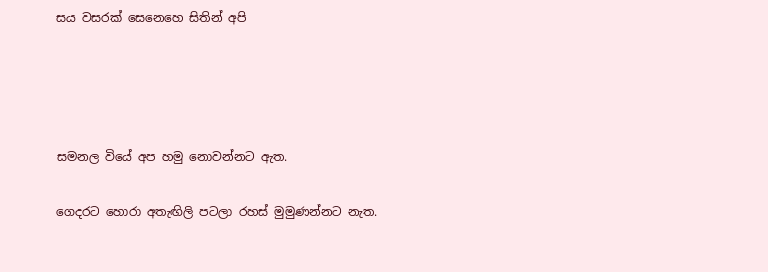සය වසරක් සෙනෙහෙ සිතින් අපි




සමනල වියේ අප හමු නොවන්නට ඇත.

ගෙදරට හොරා අතැඟිලි පටලා රහස් මුමුණන්නට නැත.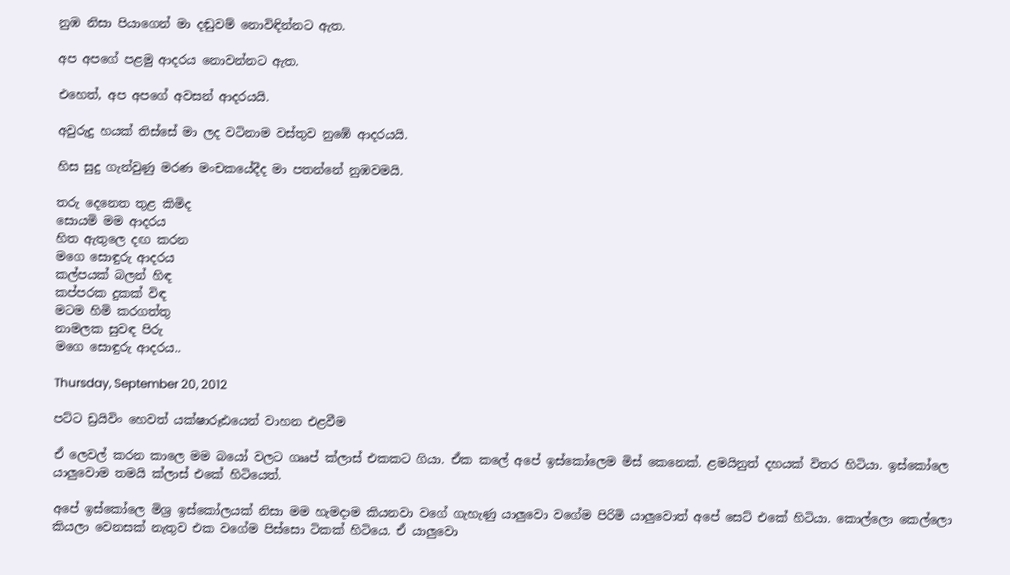නුඹ නිසා පියාගෙන් මා දඬුවම් නොවිඳින්නට ඇත.

අප අපගේ පළමු ආදරය නොවන්නට ඇත.

එහෙත්, අප අපගේ අවසන් ආදරයයි.

අවුරුදු හයක් තිස්සේ මා ලද වටිනාම වස්තුව නුඹේ ආදරයයි.

හිස සුදු ගැන්වුණු මරණ මංචකයේදීද මා පතන්නේ නුඹවමයි.

තරු දෙනෙත තුළ කිමිද
සොයමි මම ආදරය
හිත ඇතුලෙ දඟ කරන
මගෙ සොඳුරු ආදරය
කල්පයක් බලන් හිඳ
කප්පරක දුකක් විඳ
මටම හිමි කරගත්තු
නාමලක සුවඳ පිරු
මගෙ සොඳුරු ආදරය..

Thursday, September 20, 2012

පට්ට ඩ්‍රයිවිං හෙවත් යක්ෂාරූඪයෙන් වාහන එළවීම

ඒ ලෙවල් කරන කාලෙ මම බයෝ වලට ගෲප් ක්ලාස් එකකට ගියා. ඒක කලේ අපේ ඉස්කෝලෙම මිස් කෙනෙක්. ළමයිනුත් දහයක් විතර හිටියා. ඉස්කෝලෙ යාලුවොම තමයි ක්ලාස් එකේ හිටියෙත්.

අපේ ඉස්කෝලෙ මිශ්‍ර ඉස්කෝලයක් නිසා මම හැමදාම කියනවා වගේ ගැහැණු යාලුවො වගේම පිරිමි යාලුවොත් අපේ සෙට් එකේ හිටියා. කොල්ලො කෙල්ලො කියලා වෙනසක් නැතුව එක වගේම පිස්සො ටිකක් හිටියෙ. ඒ යාලුවො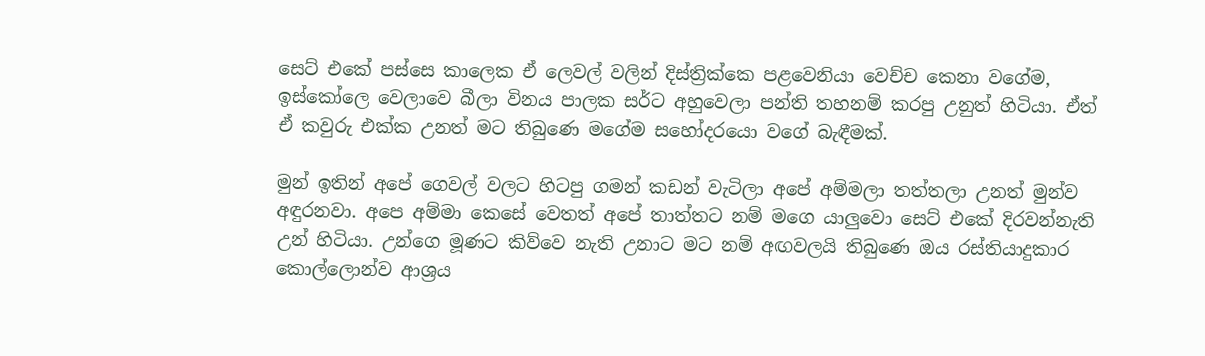සෙට් එකේ පස්සෙ කාලෙක ඒ ලෙවල් වලින් දිස්ත්‍රික්කෙ පළවෙනියා වෙච්ච කෙනා වගේම, ඉස්කෝලෙ වෙලාවෙ බීලා විනය පාලක සර්ට අහුවෙලා පන්ති තහනම් කරපු උනුත් හිටියා. ඒත් ඒ කවුරු එක්ක උනත් මට තිබුණෙ මගේම සහෝදරයො වගේ බැඳීමක්.

මුන් ඉතින් අපේ ගෙවල් වලට හිටපු ගමන් කඩන් වැටිලා අපේ අම්මලා තත්තලා උනත් මුන්ව අඳුරනවා. අපෙ අම්මා කෙසේ වෙතත් අපේ තාත්තට නම් මගෙ යාලුවො සෙට් එකේ දිරවන්නැති උන් හිටියා. උන්ගෙ මූණට කිව්වෙ නැති උනාට මට නම් අඟවලයි තිබුණෙ ඔය රස්තියාදුකාර කොල්ලොන්ව ආශ්‍රය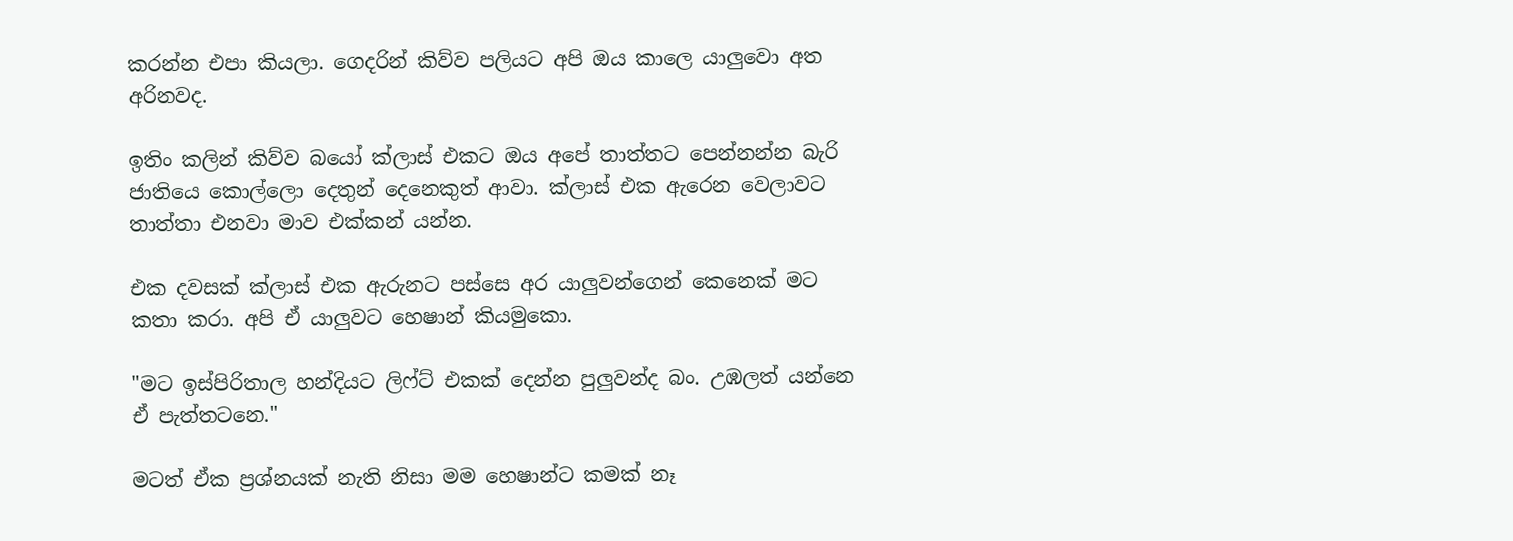කරන්න එපා කියලා. ගෙදරින් කිව්ව පලියට අපි ඔය කාලෙ යාලුවො අත අරිනවද.

ඉතිං කලින් කිව්ව බයෝ ක්ලාස් එකට ඔය අපේ තාත්තට පෙන්නන්න බැරි ජාතියෙ කොල්ලො දෙතුන් දෙනෙකුත් ආවා. ක්ලාස් එක ඇරෙන වෙලාවට තාත්තා එනවා මාව එක්කන් යන්න.

එක දවසක් ක්ලාස් එක ඇරුනට පස්සෙ අර යාලුවන්ගෙන් කෙනෙක් මට කතා කරා. අපි ඒ යාලුවට හෙෂාන් කියමුකො.

"මට ඉස්පිරිතාල හන්දියට ලිෆ්ට් එකක් දෙන්න පුලුවන්ද බං. උඹලත් යන්නෙ ඒ පැත්තටනෙ."

මටත් ඒක ප්‍රශ්නයක් නැති නිසා මම හෙෂාන්ට කමක් නෑ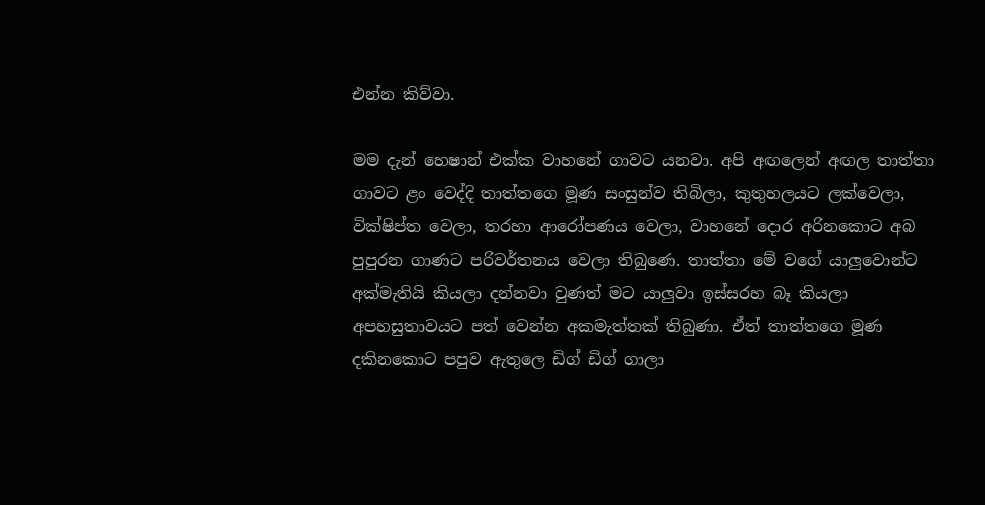එන්න කිව්වා.

මම දැන් හෙෂාන් එක්ක වාහනේ ගාවට යනවා. අපි අඟලෙන් අඟල තාත්තා ගාවට ළං වෙද්දි තාත්තගෙ මූණ සංසුන්ව තිබිලා, කුතුහලයට ලක්වෙලා, වික්ෂිප්ත වෙලා, තරහා ආරෝපණය වෙලා, වාහනේ දොර අරිනකොට අබ පුපුරන ගාණට පරිවර්තනය වෙලා තිබුණෙ. තාත්තා මේ වගේ යාලුවොන්ට අක්මැතියි කියලා දන්නවා වුණත් මට යාලුවා ඉස්සරහ බෑ කියලා අපහසුතාවයට පත් වෙන්න අකමැත්තක් තිබුණා. ඒත් තාත්තගෙ මූණ දකිනකොට පපුව ඇතුලෙ ඩිග් ඩිග් ගාලා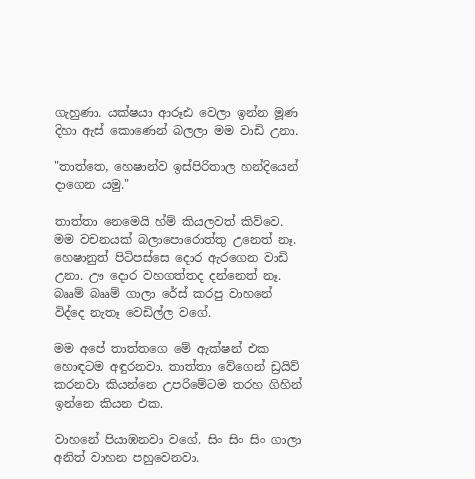ගැහුණා. යක්ෂයා ආරූඪ වෙලා ඉන්න මූණ දිහා ඇස් කොණෙන් බලලා මම වාඩි උනා.

"තාත්තෙ, හෙෂාන්ව ඉස්පිරිතාල හන්දියෙන් දාගෙන යමු."

තාත්තා නෙමෙයි හ්ම් කියලවත් කිව්වෙ. මම වචනයක් බලාපොරොත්තු උනෙත් නෑ. හෙෂානුත් පිටිපස්සෙ දොර ඇරගෙන වාඩි උනා. ඌ දොර වහගත්තද දන්නෙත් නෑ. බෲම් බෲම් ගාලා රේස් කරපු වාහනේ විද්දෙ නැතෑ වෙඩිල්ල වගේ.

මම අපේ තාත්තගෙ මේ ඇක්ෂන් එක හොඳටම අඳුරනවා. තාත්තා වේගෙන් ඩ්‍රයිව් කරනවා කියන්නෙ උපරිමේටම තරහ ගිහින් ඉන්නෙ කියන එක.

වාහනේ පියාඹනවා වගේ. සිං සිං සිං ගාලා අනිත් වාහන පහුවෙනවා.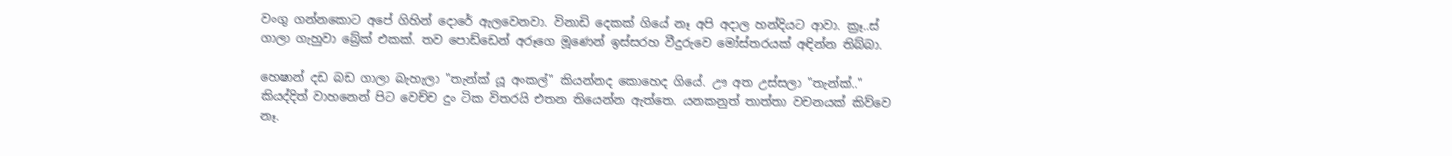වංගු ගන්නකොට අපේ ගිහින් දොරේ ඇලවෙනවා. විනාඩි දෙකක් ගියේ නෑ අපි අදාල හන්දියට ආවා. ක්‍රෑ..ස් ගාලා ගැහුවා බ්‍රේක් එකක්. තව පොඩ්ඩෙන් අරූගෙ මූණෙන් ඉස්සරහ වීදුරුවෙ මෝස්තරයක් අඳින්න තිබ්බා.

හෙෂාන් දඩ බඩ ගාලා බැහැලා "තැන්ක් යූ අංකල්" කියන්නද කොහෙද ගියේ. ඌ අත උස්සලා "තැන්ක්.." කියද්දිත් වාහනෙන් පිට වෙච්ච දුං ටික විතරයි එතන තියෙන්න ඇත්තෙ. යනකනුත් තාත්තා වචනයක් කිව්වෙ නෑ.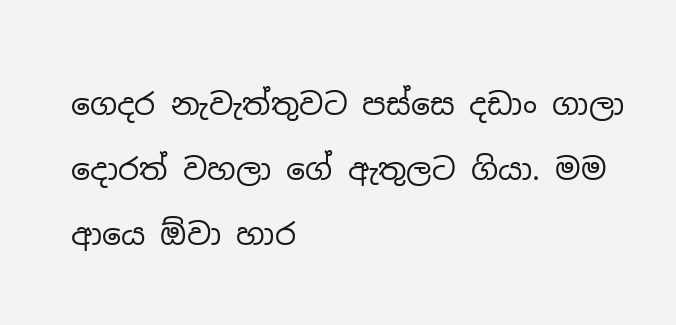ගෙදර නැවැත්තුවට පස්සෙ දඩාං ගාලා දොරත් වහලා ගේ ඇතුලට ගියා. මම ආයෙ ඕවා හාර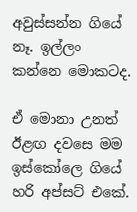අවුස්සන්න ගියේ නෑ. ඉල්ලං කන්නෙ මොකටද.

ඒ මොනා උනත් ඊළඟ දවසෙ මම ඉස්කෝලෙ ගියේ හරි අප්සට් එකේ.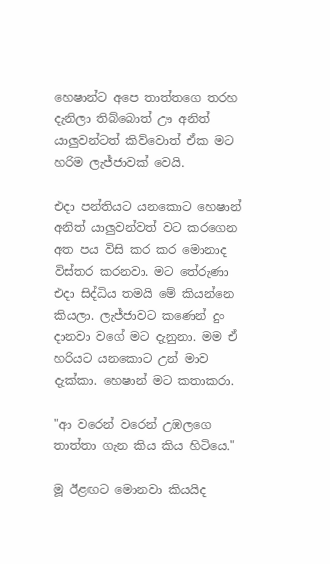හෙෂාන්ට අපෙ තාත්තගෙ තරහ දැනිලා තිබ්බොත් ඌ අනිත් යාලුවන්ටත් කිව්වොත් ඒක මට හරිම ලැජ්ජාවක් වෙයි.

එදා පන්තියට යනකොට හෙෂාන් අනිත් යාලුවන්වත් වට කරගෙන අත පය විසි කර කර මොනාද විස්තර කරනවා. මට තේරුණා එදා සිද්ධිය තමයි මේ කියන්නෙ කියලා. ලැජ්ජාවට කණෙන් දුං දානවා වගේ මට දැනුනා. මම ඒ හරියට යනකොට උන් මාව දැක්කා. හෙෂාන් මට කතාකරා.

"ආ වරෙන් වරෙන් උඹලගෙ තාත්තා ගැන කිය කිය හිටියෙ."

මූ ඊළඟට මොනවා කියයිද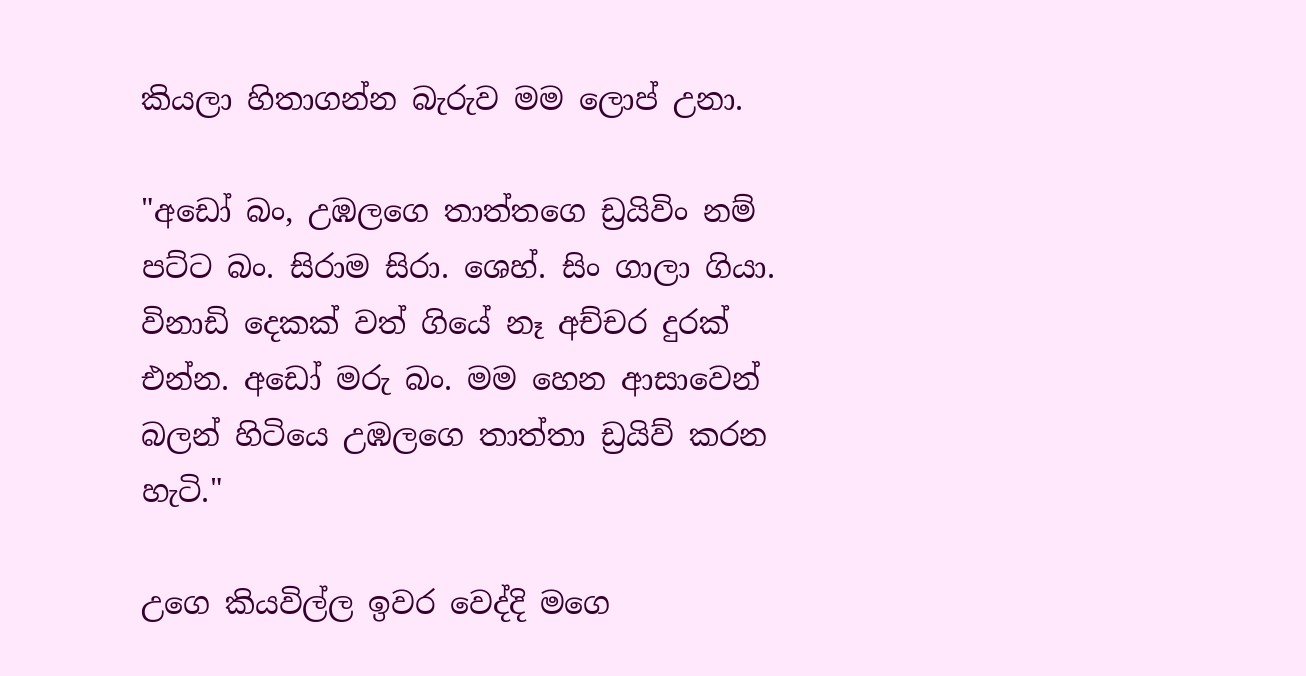කියලා හිතාගන්න බැරුව මම ලොප් උනා.

"අඩෝ බං, උඹලගෙ තාත්තගෙ ඩ්‍රයිවිං නම් පට්ට බං. සිරාම සිරා. ශෙහ්. සිං ගාලා ගියා. විනාඩි දෙකක් වත් ගියේ නෑ අච්චර දුරක් එන්න. අඩෝ මරු බං. මම හෙන ආසාවෙන් බලන් හිටියෙ උඹලගෙ තාත්තා ඩ්‍රයිව් කරන හැටි."

උගෙ කියවිල්ල ඉවර වෙද්දි මගෙ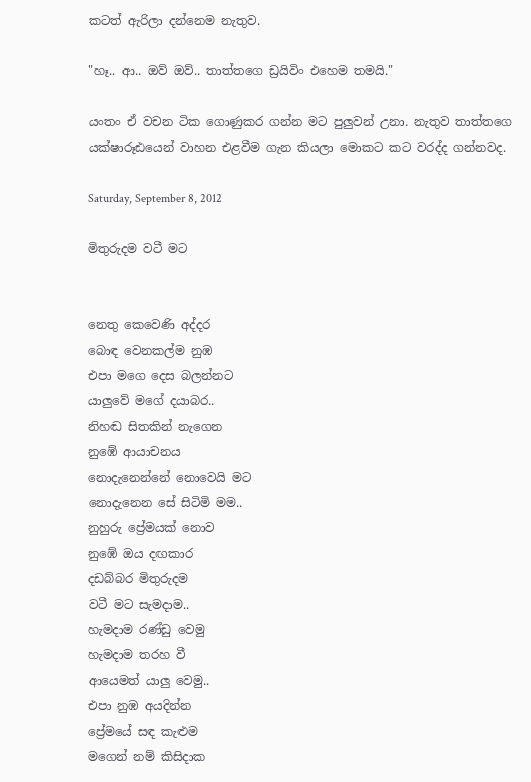කටත් ඇරිලා දන්නෙම නැතුව.

"හෑ.. ආ.. ඔව් ඔව්.. තාත්තගෙ ඩ්‍රයිවිං එහෙම තමයි."

යංතං ඒ වචන ටික ගොණුකර ගන්න මට පුලුවන් උනා. නැතුව තාත්තගෙ යක්ෂාරූඪයෙන් වාහන එළවීම ගැන කියලා මොකට කට වරද්ද ගන්නවද.

Saturday, September 8, 2012

මිතුරුදම වටී මට


නෙතු කෙවෙණි අද්දර
බොඳ වෙනකල්ම නුඹ
එපා මගෙ දෙස බලන්නට
යාලුවේ මගේ දයාබර..
නිහඬ සිතකින් නැගෙන
නුඹේ ආයාචනය
නොදැනෙන්නේ නොවෙයි මට
නොදැනෙන සේ සිටිමි මම..
නුහුරු ප්‍රේමයක් නොව
නුඹේ ඔය දඟකාර
දඩබ්බර මිතුරුදම
වටී මට සැමදාම..
හැමදාම රණ්ඩු වෙමු
හැමදාම තරහ වී
ආයෙමත් යාලු වෙමු..
එපා නුඹ අයදින්න
ප්‍රේමයේ සඳ කැළුම
මගෙන් නම් කිසිදාක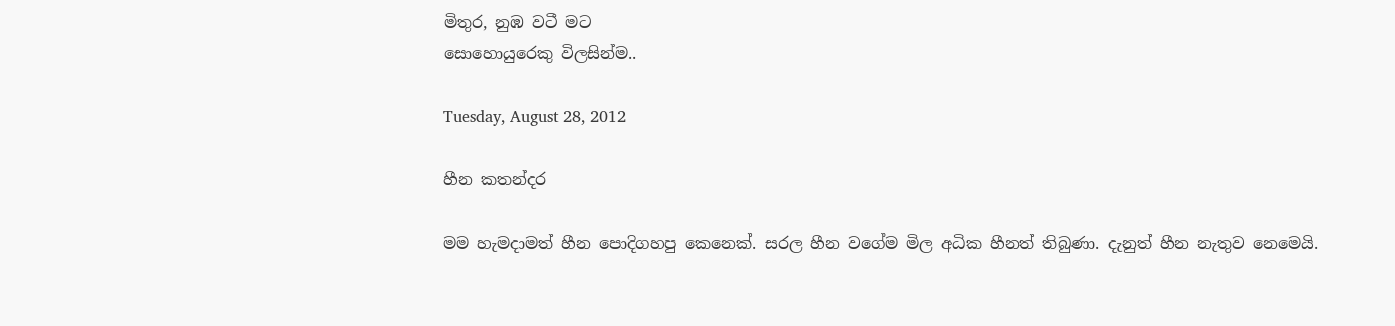මිතුර, නුඹ වටී මට
සොහොයුරෙකු විලසින්ම..

Tuesday, August 28, 2012

හීන කතන්දර

මම හැමදාමත් හීන පොදිගහපු කෙනෙක්. සරල හීන වගේම මිල අධික හීනත් තිබුණා. දැනුත් හීන නැතුව නෙමෙයි.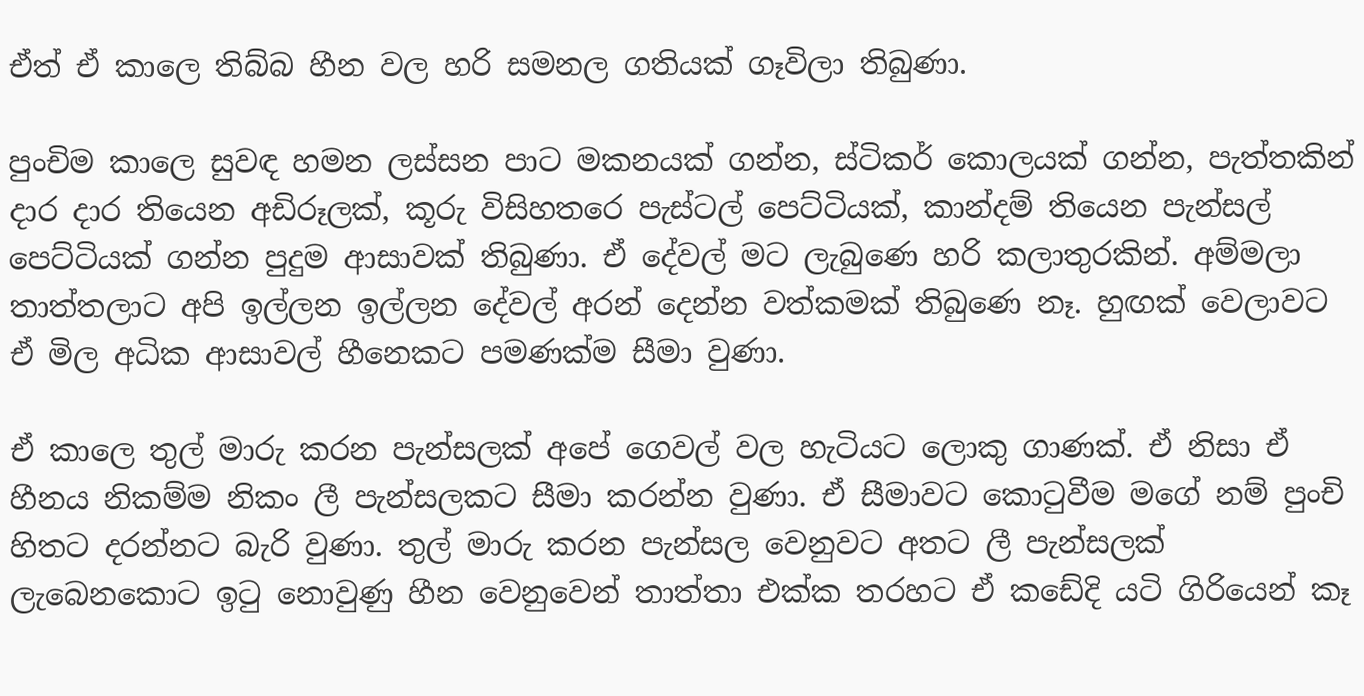ඒත් ඒ කාලෙ තිබ්බ හීන වල හරි සමනල ගතියක් ගෑවිලා තිබුණා.

පුංචිම කාලෙ සුවඳ හමන ලස්සන පාට මකනයක් ගන්න, ස්ටිකර් කොලයක් ගන්න, පැත්තකින් දාර දාර තියෙන අඩිරූලක්, කූරු විසිහතරෙ පැස්ටල් පෙට්ටියක්, කාන්දම් තියෙන පැන්සල් පෙට්ටියක් ගන්න පුදුම ආසාවක් තිබුණා. ඒ දේවල් මට ලැබුණෙ හරි කලාතුරකින්. අම්මලා තාත්තලාට අපි ඉල්ලන ඉල්ලන දේවල් අරන් දෙන්න වත්කමක් තිබුණෙ නෑ. හුඟක් වෙලාවට ඒ මිල අධික ආසාවල් හීනෙකට පමණක්ම සීමා වුණා.

ඒ කාලෙ තුල් මාරු කරන පැන්සලක් අපේ ගෙවල් වල හැටියට ලොකු ගාණක්. ඒ නිසා ඒ හීනය නිකම්ම නිකං ලී පැන්සලකට සීමා කරන්න වුණා. ඒ සීමාවට කොටුවීම මගේ නම් පුංචි හිතට දරන්නට බැරි වුණා. තුල් මාරු කරන පැන්සල වෙනුවට අතට ලී පැන්සලක් ලැබෙනකොට ඉටු නොවුණු හීන වෙනුවෙන් තාත්තා එක්ක තරහට ඒ කඩේදි යටි ගිරියෙන් කෑ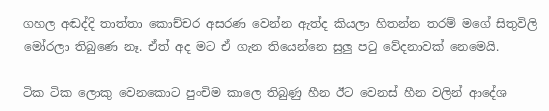ගහල අඬද්දි තාත්තා කොච්චර අසරණ වෙන්න ඇත්ද කියලා හිතන්න තරම් මගේ සිතුවිලි මෝරලා තිබුණෙ නෑ. ඒත් අද මට ඒ ගැන තියෙන්නෙ සුලු පටු වේදනාවක් නෙමෙයි.

ටික ටික ලොකු වෙනකොට පුංචිම කාලෙ තිබුණු හීන ඊට වෙනස් හීන වලින් ආදේශ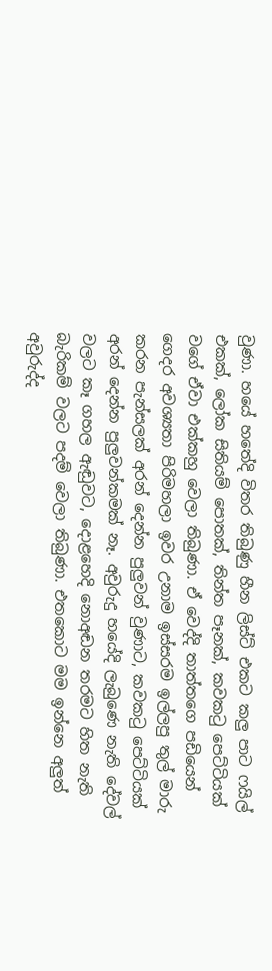වුණා. හයේ හතේදි විතර තිබුණු හීන ලිස්ට් එකට කලු පාට ෆයිල් එකක්, ලෝක සිතියම් පොතක්, තින්ත පෑනක්, කවකටු පෙට්ටියක් වගේ ඒවා එක්කහු වෙලා තිබුණා. ඒ වෙද්දි තාත්තගෙ පඩියෙන් ගෙදර අවශ්‍යතා පිරිමහලා ඉවර උනාම ඉස්සරම ඉල්ලපු තුල් මාරු කරන පැන්සලක් අරන් දෙන්න පුලුවන් වුණාට, කවකටු පෙට්ටියක් අරන් දෙන්න පුලුවන්කමක් නෑ. අවුරුදු හයේදි ලැබුණෙ නැති දේවල් වලට කෑ ගහල ඇඬුවට, දොළහෙදි නොඅඬන තරමට හිත නැති බැරිකම් වලට පදම් වෙලා තිබුණා. එතකොට මම ඉන්නෙ අලුත් අවුරුද්ද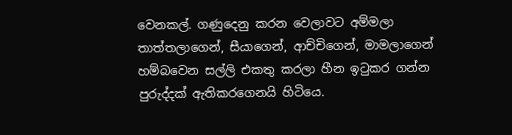වෙනකල්. ගණුදෙනු කරන වෙලාවට අම්මලා තාත්තලාගෙන්, සීයාගෙන්, ආච්චිගෙන්, මාමලාගෙන් හම්බවෙන සල්ලි එකතු කරලා හීන ඉටුකර ගන්න පුරුද්දක් ඇතිකරගෙනයි හිටියෙ.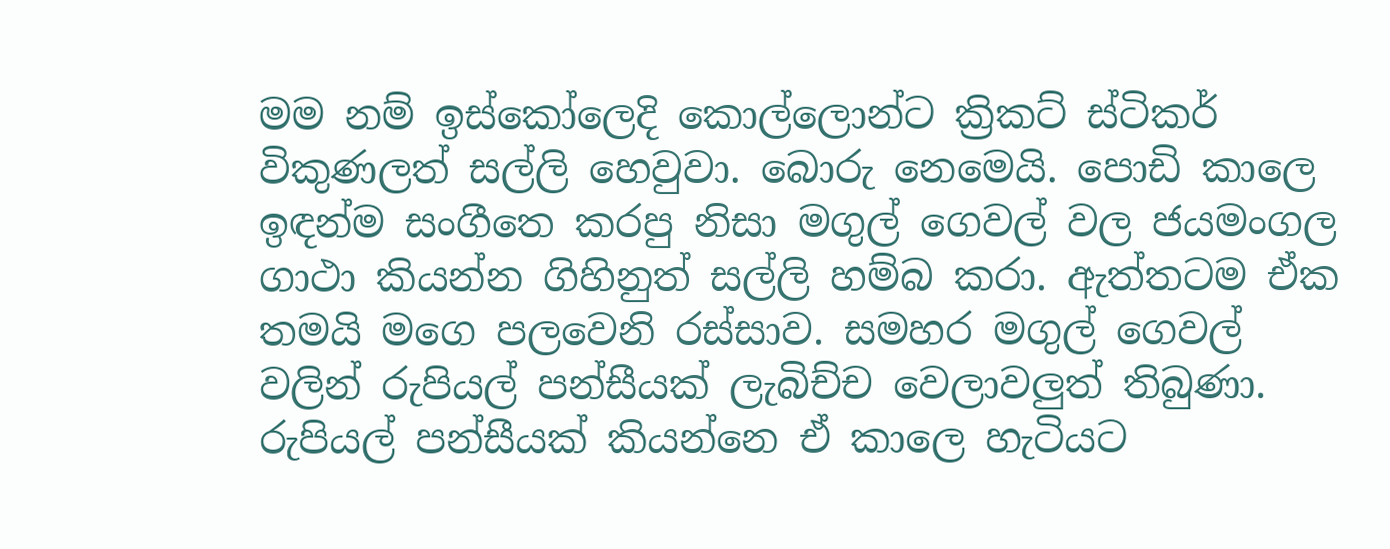මම නම් ඉස්කෝලෙදි කොල්ලොන්ට ක්‍රිකට් ස්ටිකර් විකුණලත් සල්ලි හෙවුවා. බොරු නෙමෙයි. පොඩි කාලෙ ඉඳන්ම සංගීතෙ කරපු නිසා මගුල් ගෙවල් වල ජයමංගල ගාථා කියන්න ගිහිනුත් සල්ලි හම්බ කරා. ඇත්තටම ඒක තමයි මගෙ පලවෙනි රස්සාව. සමහර මගුල් ගෙවල් වලින් රුපියල් පන්සීයක් ලැබිච්ච වෙලාවලුත් තිබුණා. රුපියල් පන්සීයක් කියන්නෙ ඒ කාලෙ හැටියට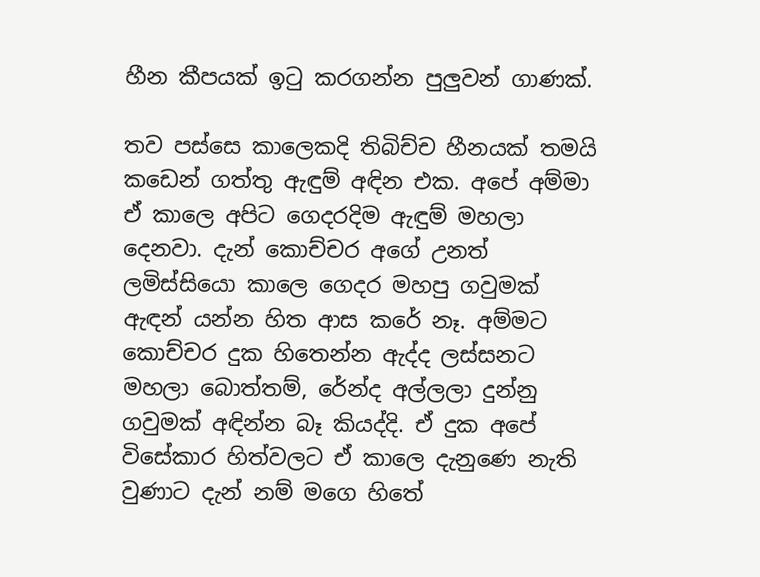හීන කීපයක් ඉටු කරගන්න පුලුවන් ගාණක්.

තව පස්සෙ කාලෙකදි තිබිච්ච හීනයක් තමයි කඩෙන් ගත්තු ඇඳුම් අඳින එක. අපේ අම්මා ඒ කාලෙ අපිට ගෙදරදිම ඇඳුම් මහලා දෙනවා. දැන් කොච්චර අගේ උනත් ලමිස්සියො කාලෙ ගෙදර මහපු ගවුමක් ඇඳන් යන්න හිත ආස කරේ නෑ. අම්මට කොච්චර දුක හිතෙන්න ඇද්ද ලස්සනට මහලා බොත්තම්, රේන්ද අල්ලලා දුන්නු ගවුමක් අඳින්න බෑ කියද්දි. ඒ දුක අපේ විසේකාර හිත්වලට ඒ කාලෙ දැනුණෙ නැති වුණාට දැන් නම් මගෙ හිතේ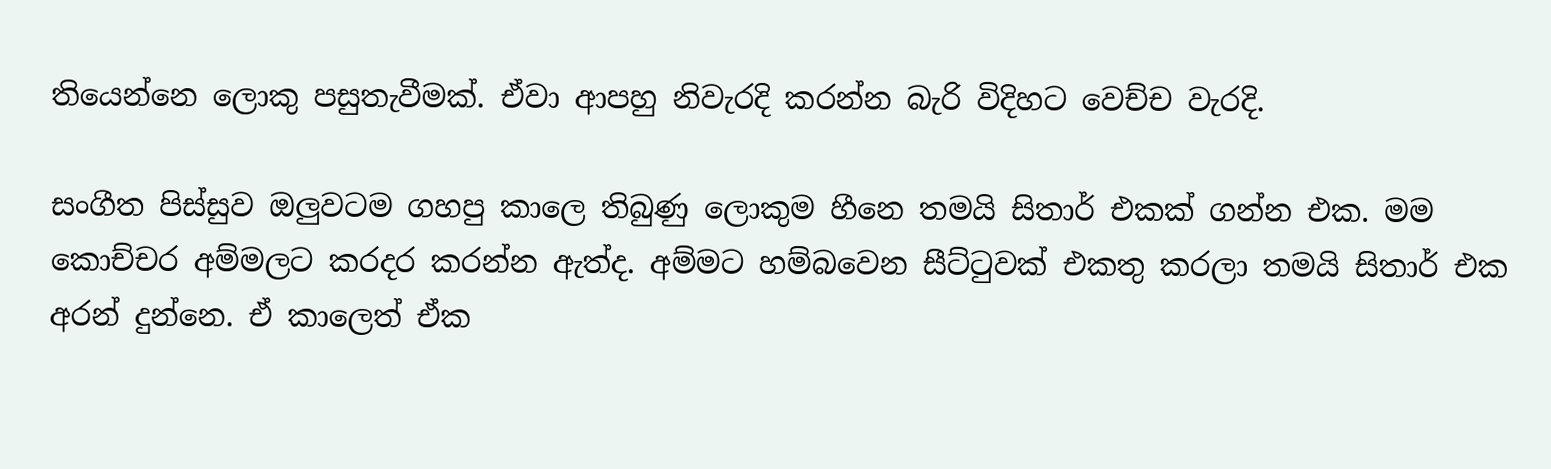තියෙන්නෙ ලොකු පසුතැවීමක්. ඒවා ආපහු නිවැරදි කරන්න බැරි විදිහට වෙච්ච වැරදි.

සංගීත පිස්සුව ඔලුවටම ගහපු කාලෙ තිබුණු ලොකුම හීනෙ තමයි සිතාර් එකක් ගන්න එක. මම කොච්චර අම්මලට කරදර කරන්න ඇත්ද. අම්මට හම්බවෙන සීට්ටුවක් එකතු කරලා තමයි සිතාර් එක අරන් දුන්නෙ. ඒ කාලෙත් ඒක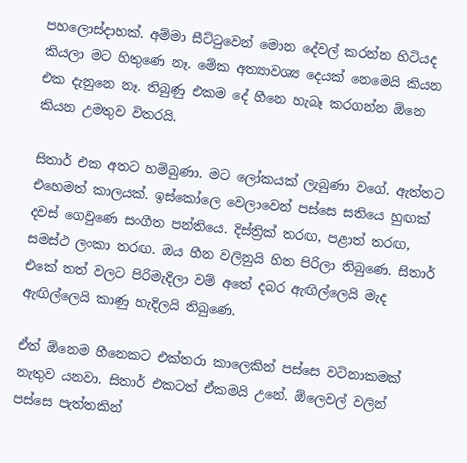පහලොස්දාහක්. අම්මා සීට්ටුවෙන් මොන දේවල් කරන්න හිටියද කියලා මට හිතුණෙ නෑ. මේක අත්‍යාවශ්‍ය දෙයක් නෙමෙයි කියන එක දැනුනෙ නෑ. තිබුණු එකම දේ හීනෙ හැබෑ කරගන්න ඕනෙ කියන උමතුව විතරයි.

සිතාර් එක අතට හම්බුණා. මට ලෝකයක් ලැබුණා වගේ. ඇත්තට එහෙමත් කාලයක්. ඉස්කෝලෙ වෙලාවෙන් පස්සෙ සතියෙ හුඟක් දවස් ගෙවුණෙ සංගීත පන්තියෙ. දිස්ත්‍රික් තරඟ, පළාත් තරඟ, සමස්ථ ලංකා තරඟ. ඔය හීන වලිනුයි හිත පිරිලා තිබුණෙ. සිතාර් එකේ තත් වලට පිරිමැදිලා වම් අතේ දබර ඇඟිල්ලෙයි මැද ඇඟිල්ලෙයි කාණු හැදිලයි තිබුණෙ.

ඒත් ඕනෙම හීනෙකට එක්තරා කාලෙකින් පස්සෙ වටිනාකමක් නැතුව යනවා. සිතාර් එකටත් ඒකමයි උනේ. ඕලෙවල් වලින් පස්සෙ පැත්තකින්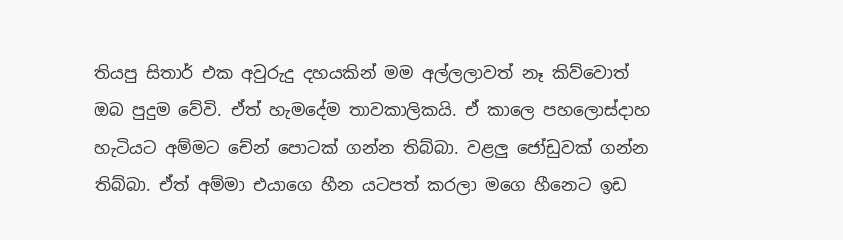තියපු සිතාර් එක අවුරුදු දහයකින් මම අල්ලලාවත් නෑ කිව්වොත් ඔබ පුදුම වේවි. ඒත් හැමදේම තාවකාලිකයි. ඒ කාලෙ පහලොස්දාහ හැටියට අම්මට චේන් පොටක් ගන්න තිබ්බා. වළලු ජෝඩුවක් ගන්න තිබ්බා. ඒත් අම්මා එයාගෙ හීන යටපත් කරලා මගෙ හීනෙට ඉඩ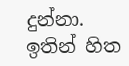දුන්නා. ඉතින් හිත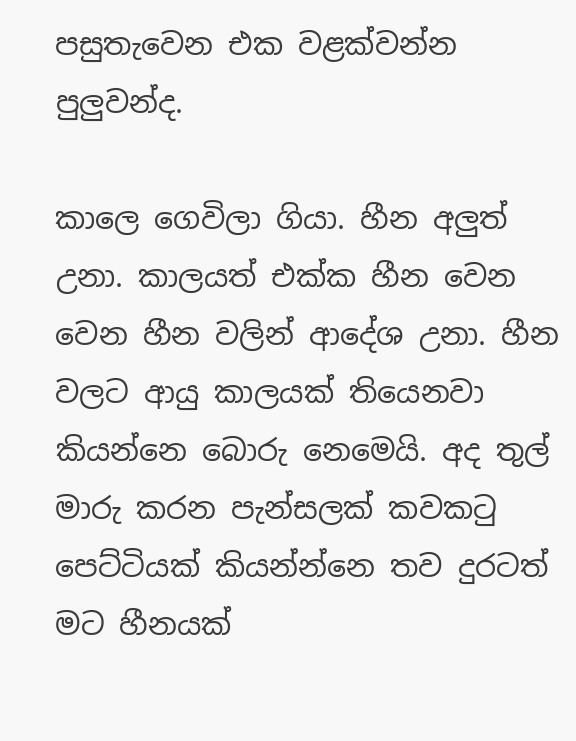පසුතැවෙන එක වළක්වන්න පුලුවන්ද.

කාලෙ ගෙවිලා ගියා. හීන අලුත් උනා. කාලයත් එක්ක හීන වෙන වෙන හීන වලින් ආදේශ උනා. හීන වලට ආයු කාලයක් තියෙනවා කියන්නෙ බොරු නෙමෙයි. අද තුල් මාරු කරන පැන්සලක් කවකටු පෙට්ටියක් කියන්න්නෙ තව දුරටත් මට හීනයක්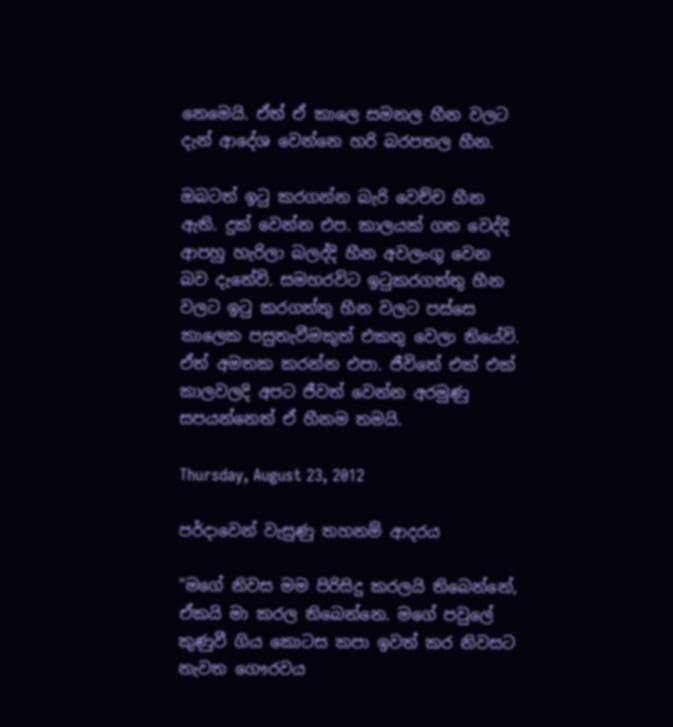නෙමෙයි. ඒත් ඒ කාලෙ සමනල හීන වලට දැන් ආදේශ වෙන්නෙ හරි බරපතල හීන.

ඔබටත් ඉටු කරගන්න බැරි වෙච්ච හීන ඇති. දුක් වෙන්න එප. කාලයක් ගත වෙද්දි ආපහු හැරිලා බලද්දි හීන අවලංගු වෙන බව දැනේවි. සමහරවිට ඉටුකරගත්තු හීන වලට ඉටු කරගත්තු හීන වලට පස්සෙ කාලෙක පසුතැවීමකුත් එකතු වෙලා තියේවි. ඒත් අමතක කරන්න එපා. ජීවිතේ එක් එක් කාලවලදි අපට ජීවත් වෙන්න අරමුණු සපයන්නෙත් ඒ හීනම තමයි.

Thursday, August 23, 2012

පර්දාවෙන් වැසුණු තහනම් ආදරය

"මගේ නිවස මම පිරිසිදු කරලයි තිබෙන්නේ, ඒකයි මා කරල තිබෙන්නෙ. මගේ පවුලේ කුණුවී ගිය කොටස කපා ඉවත් කර නිවසට නැවත ගෞරවය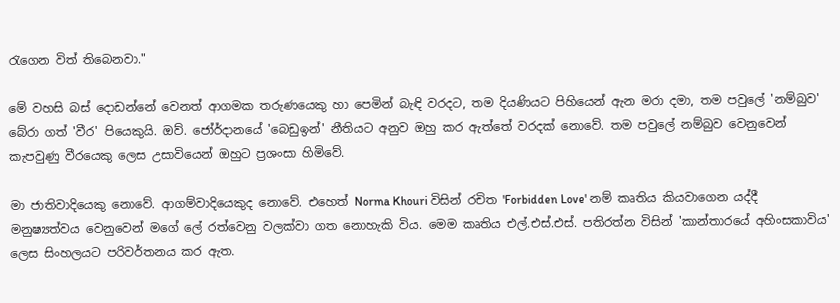රැගෙන විත් තිබෙනවා."

මේ වහසි බස් දොඩන්නේ වෙනත් ආගමක තරුණයෙකු හා පෙමින් බැඳි වරදට, තම දියණියට පිහියෙන් ඇන මරා දමා, තම පවුලේ 'නම්බුව' බේරා ගත් 'වීර' පියෙකුයි. ඔව්. ජෝර්දානයේ 'බෙඩුඉන්' නීතියට අනුව ඔහු කර ඇත්තේ වරදක් නොවේ. තම පවුලේ නම්බුව වෙනුවෙන් කැපවුණු වීරයෙකු ලෙස උසාවියෙන් ඔහුට ප්‍රශංසා හිමිවේ.

මා ජාතිවාදියෙකු නොවේ. ආගම්වාදියෙකුද නොවේ. එහෙත් Norma Khouri විසින් රචිත 'Forbidden Love' නම් කෘතිය කියවාගෙන යද්දී මනුෂ්‍යත්වය වෙනුවෙන් මගේ ලේ රත්වෙනු වලක්වා ගත නොහැකි විය. මෙම කෘතිය එල්.එස්.එස්. පතිරත්න විසින් 'කාන්තාරයේ අහිංසකාවිය' ලෙස සිංහලයට පරිවර්තනය කර ඇත.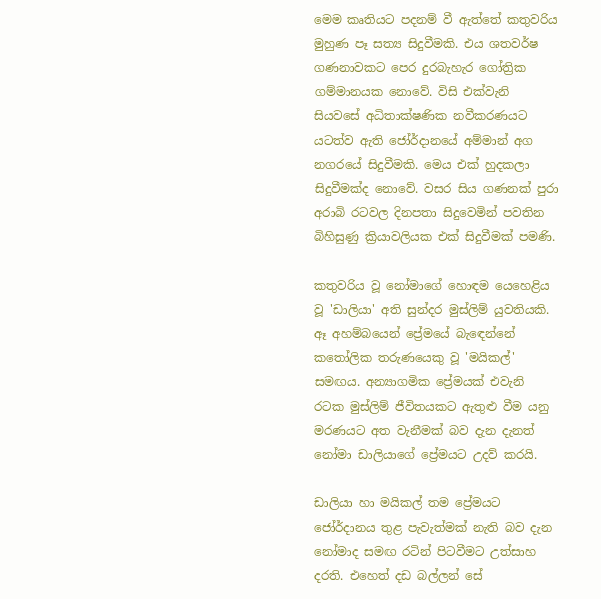මෙම කෘතියට පදනම් වී ඇත්තේ කතුවරිය මුහුණ පෑ සත්‍ය සිදුවීමකි. එය ශතවර්ෂ ගණනාවකට පෙර දුරබැහැර ගෝත්‍රික ගම්මානයක නොවේ. විසි එක්වැනි සියවසේ අධිතාක්ෂණික නවීකරණයට යටත්ව ඇති ජෝර්දානයේ අම්මාන් අග නගරයේ සිදුවීමකි. මෙය එක් හුදකලා සිදුවීමක්ද නොවේ. වසර සිය ගණනක් පුරා අරාබි රටවල දිනපතා සිදුවෙමින් පවතින බිහිසුණු ක්‍රියාවලියක එක් සිදුවීමක් පමණි.

කතුවරිය වූ නෝමාගේ හොඳම යෙහෙළිය වූ 'ඩාලියා' අති සුන්දර මුස්ලිම් යුවතියකි. ඈ අහම්බයෙන් ප්‍රේමයේ බැඳෙන්නේ කතෝලික තරුණයෙකු වූ 'මයිකල්' සමඟය. අන්‍යාගමික ප්‍රේමයක් එවැනි රටක මුස්ලිම් ජීවිතයකට ඇතුළු වීම යනු මරණයට අත වැනීමක් බව දැන දැනත් නෝමා ඩාලියාගේ ප්‍රේමයට උදව් කරයි.

ඩාලියා හා මයිකල් තම ප්‍රේමයට ජෝර්දානය තුළ පැවැත්මක් නැති බව දැන නෝමාද සමඟ රටින් පිටවීමට උත්සාහ දරති. එහෙත් දඩ බල්ලන් සේ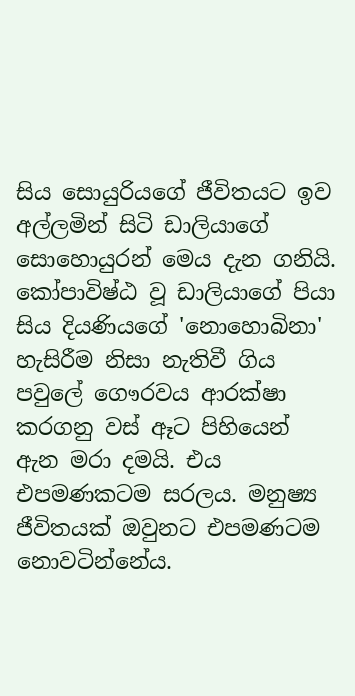සිය සොයුරියගේ ජීවිතයට ඉව අල්ලමින් සිටි ඩාලියාගේ සොහොයුරන් මෙය දැන ගනියි. කෝපාවිෂ්ඨ වූ ඩාලියාගේ පියා සිය දියණියගේ 'නොහොබිනා' හැසිරීම නිසා නැතිවී ගිය පවුලේ ගෞරවය ආරක්ෂා කරගනු වස් ඈට පිහියෙන් ඇන මරා දමයි. එය එපමණකටම සරලය. මනුෂ්‍ය ජීවිතයක් ඔවුනට එපමණටම නොවටින්නේය.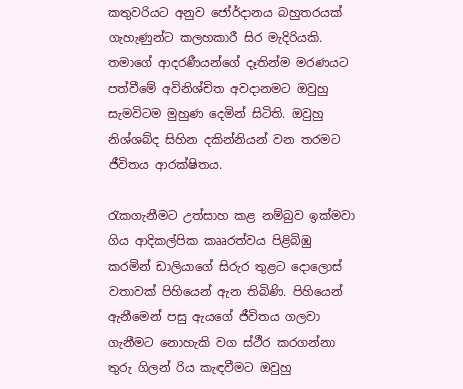කතුවරියට අනුව ජෝර්දානය බහුතරයක් ගැහැණුන්ට කලහකාරී සිර මැදිරියකි. තමාගේ ආදරණීයන්ගේ දෑතින්ම මරණයට පත්වීමේ අවිනිශ්චිත අවදානමට ඔවුහු සැමවිටම මුහුණ දෙමින් සිටිති. ඔවුහු නිශ්ශබ්ද සිහින දකින්නියන් වන තරමට ජීවිතය ආරක්ෂිතය.

රැකගැනීමට උත්සාහ කළ නම්බුව ඉක්මවා ගිය ආදිකල්පික කෲරත්වය පිළිබිඹු කරමින් ඩාලියාගේ සිරුර තුළට දොලොස් වතාවක් පිහියෙන් ඇන තිබිණි. පිහියෙන් ඇනීමෙන් පසු ඇයගේ ජීවිතය ගලවා ගැනීමට නොහැකි වග ස්ථීර කරගන්නා තුරු ගිලන් රිය කැඳවීමට ඔවුහු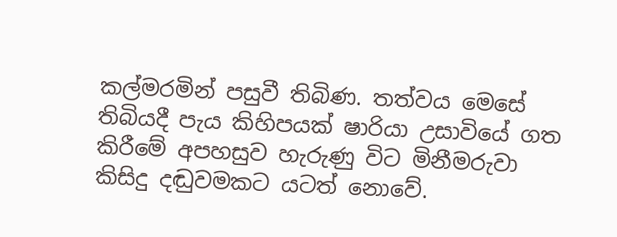කල්මරමින් පසුවී තිබිණ. තත්වය මෙසේ තිබියදී පැය කිහිපයක් ෂාරියා උසාවියේ ගත කිරීමේ අපහසුව හැරුණු විට මිනීමරුවා කිසිදු දඬුවමකට යටත් නොවේ.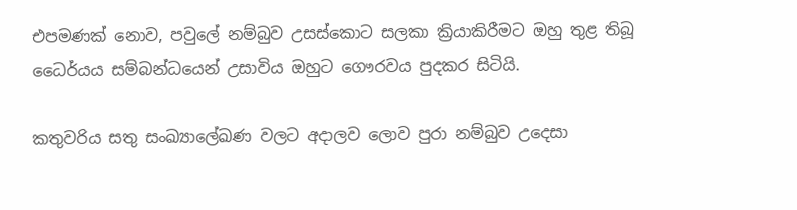එපමණක් නොව, පවුලේ නම්බුව උසස්කොට සලකා ක්‍රියාකිරීමට ඔහු තුළ තිබූ ධෛර්යය සම්බන්ධයෙන් උසාවිය ඔහුට ගෞරවය පුදකර සිටියි.

කතුවරිය සතු සංඛ්‍යාලේඛණ වලට අදාලව ලොව පුරා නම්බුව උදෙසා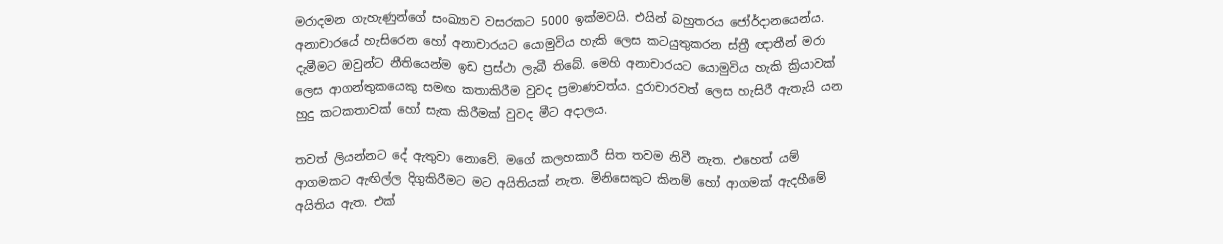මරාදමන ගැහැණුන්ගේ සංඛ්‍යාව වසරකට 5000 ඉක්මවයි. එයින් බහුතරය ජෝර්දානයෙන්ය. අනාචාරයේ හැසිරෙන හෝ අනාචාරයට යොමුවිය හැකි ලෙස කටයුතුකරන ස්ත්‍රී ඥාතීන් මරා දැමීමට ඔවුන්ට නීතියෙන්ම ඉඩ ප්‍රස්ථා ලැබී තිබේ. මෙහි අනාචාරයට යොමුවිය හැකි ක්‍රියාවක් ලෙස ආගන්තුකයෙකු සමඟ කතාකිරීම වුවද ප්‍රමාණවත්ය. දුරාචාරවත් ලෙස හැසිරී ඇතැයි යන හුදු කටකතාවක් හෝ සැක කිරීමක් වුවද මීට අදාලය.

තවත් ලියන්නට දේ ඇතුවා නොවේ. මගේ කලහකාරී සිත තවම නිවී නැත. එහෙත් යම් ආගමකට ඇඟිල්ල දිගුකිරීමට මට අයිතියක් නැත. මිනිසෙකුට කිනම් හෝ ආගමක් ඇදහීමේ අයිතිය ඇත. එක්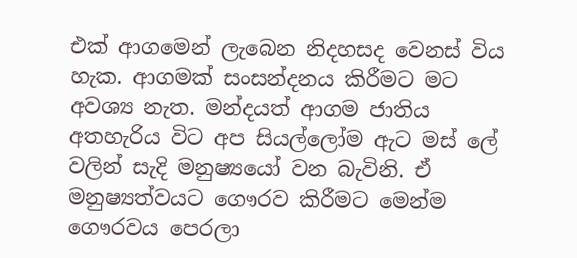එක් ආගමෙන් ලැබෙන නිදහසද වෙනස් විය හැක. ආගමක් සංසන්දනය කිරීමට මට අවශ්‍ය නැත. මන්දයත් ආගම ජාතිය අතහැරිය විට අප සියල්ලෝම ඇට මස් ලේ වලින් සැදි මනුෂ්‍යයෝ වන බැවිනි. ඒ මනුෂ්‍යත්වයට ගෞරව කිරීමට මෙන්ම ගෞරවය පෙරලා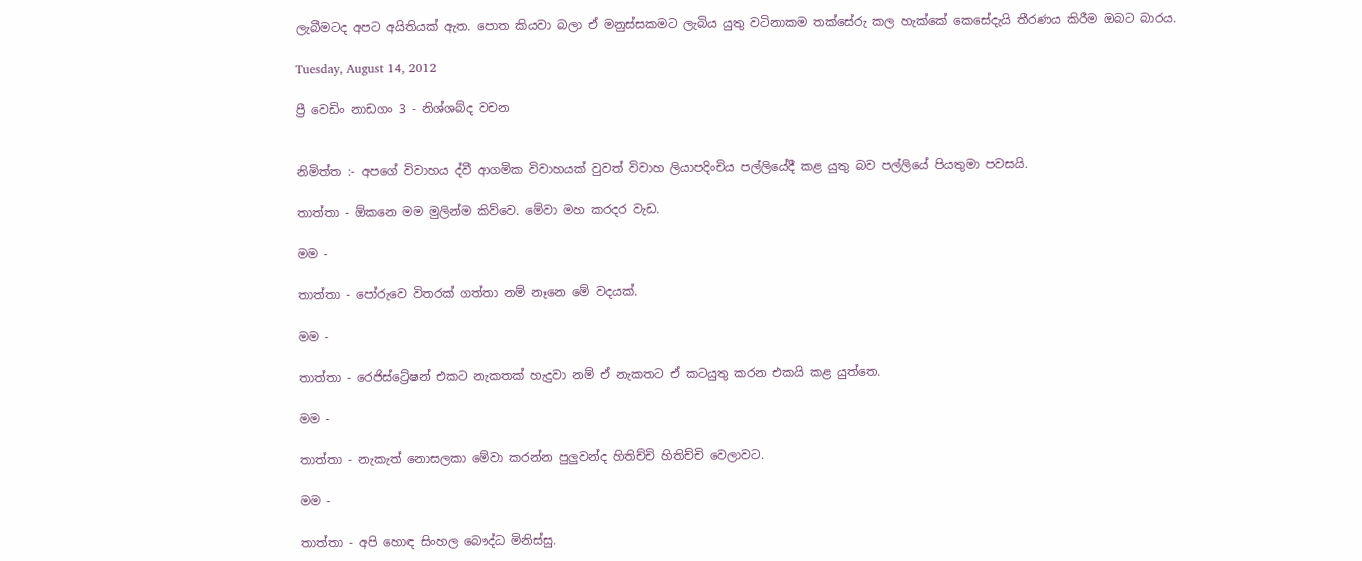ලැබීමටද අපට අයිතියක් ඇත. පොත කියවා බලා ඒ මනුස්සකමට ලැබිය යුතු වටිනාකම තක්සේරු කල හැක්කේ කෙසේදැයි තීරණය කිරීම ඔබට බාරය.

Tuesday, August 14, 2012

ප්‍රී වෙඩිං නාඩගං 3 - නිශ්ශබ්ද වචන


නිමිත්ත :- අපගේ විවාහය ද්වී ආගමික විවාහයක් වුවත් විවාහ ලියාපදිංචිය පල්ලියේදී කළ යුතු බව පල්ලියේ පියතුමා පවසයි.

තාත්තා - ඕකනෙ මම මුලින්ම කිව්වෙ. මේවා මහ කරදර වැඩ.

මම -

තාත්තා - පෝරුවෙ විතරක් ගත්තා නම් නෑනෙ මේ වදයක්.

මම -

තාත්තා - රෙජිස්ට්‍රේෂන් එකට නැකතක් හැදුවා නම් ඒ නැකතට ඒ කටයුතු කරන එකයි කළ යුත්තෙ.

මම -

තාත්තා - නැකැත් නොසලකා මේවා කරන්න පුලුවන්ද හිතිච්චි හිතිච්චි වෙලාවට.

මම -

තාත්තා - අපි හොඳ සිංහල බෞද්ධ මිනිස්සු.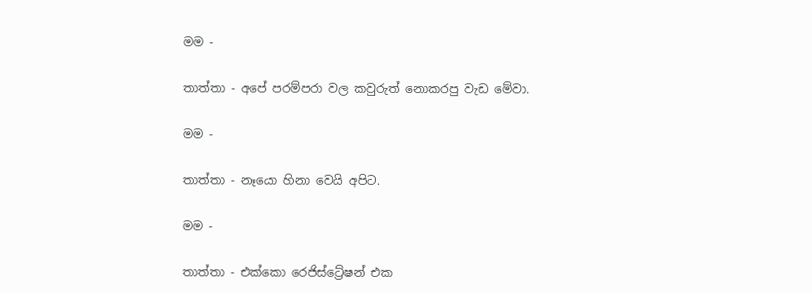මම -

තාත්තා - අපේ පරම්පරා වල කවුරුත් නොකරපු වැඩ මේවා.

මම -

තාත්තා - නෑයො හිනා වෙයි අපිට.

මම -

තාත්තා - එක්කො රෙජිස්ට්‍රේෂන් එක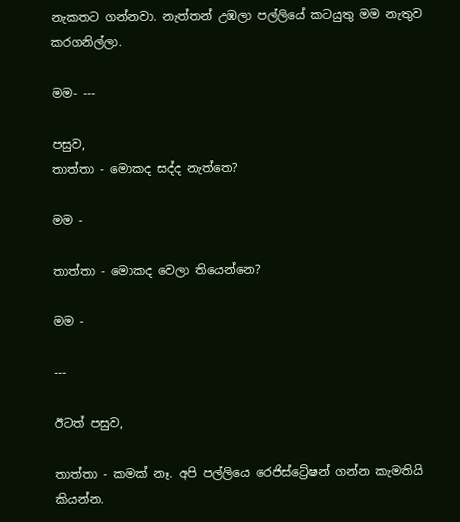නැකතට ගන්නවා. නැත්තන් උඹලා පල්ලියේ කටයුතු මම නැතුව කරගනිල්ලා.

මම- ---

පසුව,
තාත්තා - මොකද සද්ද නැත්තෙ?

මම -

තාත්තා - මොකද වෙලා තියෙන්නෙ?

මම -

---

ඊටත් පසුව,

තාත්තා - කමක් නෑ. අපි පල්ලියෙ රෙජිස්ට්‍රේෂන් ගන්න කැමතියි කියන්න.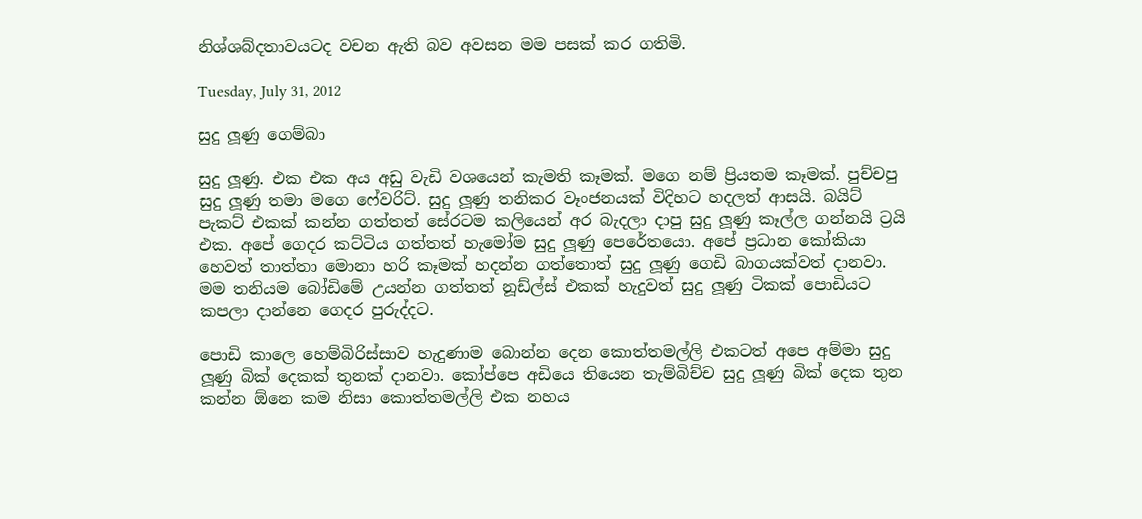නිශ්ශබ්දතාවයටද වචන ඇති බව අවසන මම පසක් කර ගතිමි.

Tuesday, July 31, 2012

සුදු ලූණු ගෙම්බා

සුදු ලූණු. එක එක අය අඩු වැඩි වශයෙන් කැමති කෑමක්. මගෙ නම් ප්‍රියතම කෑමක්. පුච්චපු සුදු ලූණු තමා මගෙ ෆේවරිට්. සුදු ලූණු තනිකර වෑංජනයක් විදිහට හදලත් ආසයි. බයිට් පැකට් එකක් කන්න ගත්තත් සේරටම කලියෙන් අර බැදලා දාපු සුදු ලූණු කෑල්ල ගන්නයි ට්‍රයි එක. අපේ ගෙදර කට්ටිය ගත්තත් හැමෝම සුදු ලූණු පෙරේතයො. අපේ ප්‍රධාන කෝකියා හෙවත් තාත්තා මොනා හරි කෑමක් හදන්න ගත්තොත් සුදු ලූණු ගෙඩි බාගයක්වත් දානවා. මම තනියම බෝඩිමේ උයන්න ගත්තත් නූඩ්ල්ස් එකක් හැදුවත් සුදු ලූණු ටිකක් පොඩියට කපලා දාන්නෙ ගෙදර පුරුද්දට.

පොඩි කාලෙ හෙම්බිරිස්සාව හැදුණාම බොන්න දෙන කොත්තමල්ලි එකටත් අපෙ අම්මා සුදු ලූණු බික් දෙකක් තුනක් දානවා. කෝප්පෙ අඩියෙ තියෙන තැම්බිච්ච සුදු ලූණු බික් දෙක තුන කන්න ඕනෙ කම නිසා කොත්තමල්ලි එක නහය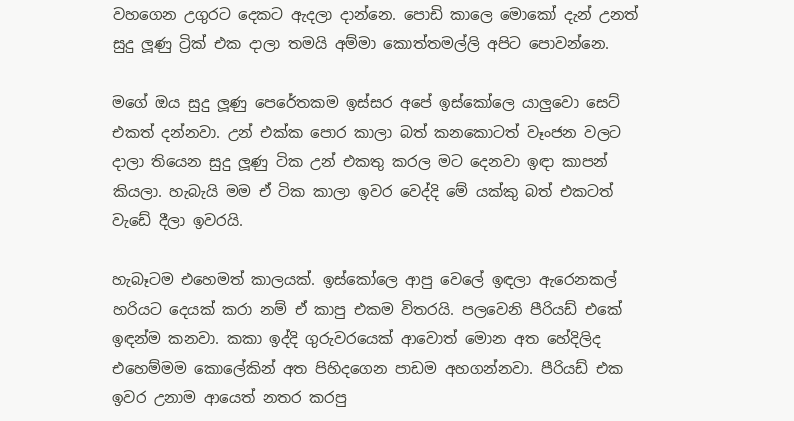වහගෙන උගුරට දෙකට ඇදලා දාන්නෙ. පොඩි කාලෙ මොකෝ දැන් උනත් සුදු ලූණු ට්‍රික් එක දාලා තමයි අම්මා කොත්තමල්ලි අපිට පොවන්නෙ.

මගේ ඔය සුදු ලූණු පෙරේතකම ඉස්සර අපේ ඉස්කෝලෙ යාලුවො සෙට් එකත් දන්නවා. උන් එක්ක පොර කාලා බත් කනකොටත් වෑංජන වලට දාලා තියෙන සුදු ලූණු ටික උන් එකතු කරල මට දෙනවා ඉඳා කාපන් කියලා. හැබැයි මම ඒ ටික කාලා ඉවර වෙද්දි මේ යක්කු බත් එකටත් වැඩේ දීලා ඉවරයි.

හැබෑටම එහෙමත් කාලයක්. ඉස්කෝලෙ ආපු වෙලේ ඉඳලා ඇරෙනකල් හරියට දෙයක් කරා නම් ඒ කාපු එකම විතරයි. පලවෙනි පීරියඩ් එකේ ඉඳන්ම කනවා. කකා ඉද්දි ගුරුවරයෙක් ආවොත් මොන අත හේදිලිද එහෙම්මම කොලේකින් අත පිහිදගෙන පාඩම අහගන්නවා. පීරියඩ් එක ඉවර උනාම ආයෙත් නතර කරපු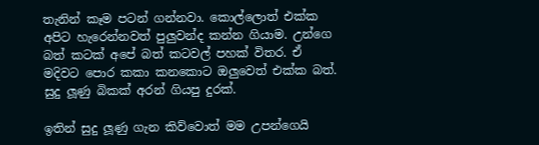තැනින් කෑම පටන් ගන්නවා. කොල්ලොත් එක්ක අපිට හැරෙන්නවත් පුලුවන්ද කන්න ගියාම. උන්ගෙ බත් කටක් අපේ බත් කටවල් පහක් විතර. ඒ මදිවට පොර කකා කනකොට ඔලුවෙත් එක්ක බත්. සුදු ලූණු බිකක් අරන් ගියපු දුරක්.

ඉතින් සුදු ලූණු ගැන කිව්වොත් මම උපන්ගෙයි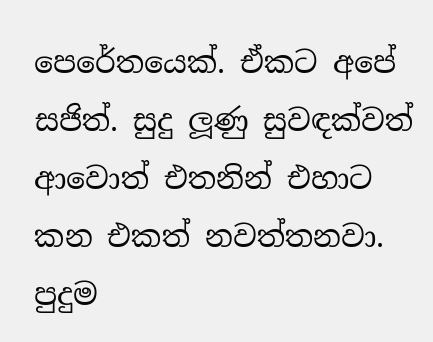පෙරේතයෙක්. ඒකට අපේ සජිත්. සුදු ලූණු සුවඳක්වත් ආවොත් එතනින් එහාට කන එකත් නවත්තනවා. පුදුම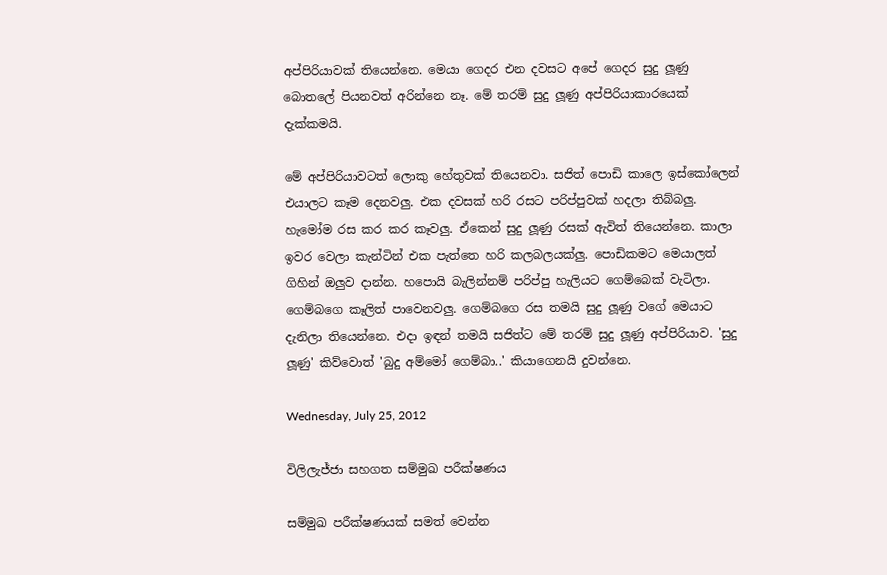අප්පිරියාවක් තියෙන්නෙ. මෙයා ගෙදර එන දවසට අපේ ගෙදර සුදු ලූණු බොතලේ පියනවත් අරින්නෙ නෑ. මේ තරම් සුදු ලූණු අප්පිරියාකාරයෙක් දැක්කමයි.

මේ අප්පිරියාවටත් ලොකු හේතුවක් තියෙනවා. සජිත් පොඩි කාලෙ ඉස්කෝලෙන් එයාලට කෑම දෙනවලු. එක දවසක් හරි රසට පරිප්පුවක් හදලා තිබ්බලු. හැමෝම රස කර කර කෑවලු. ඒකෙන් සුදු ලූණු රසක් ඇවිත් තියෙන්නෙ. කාලා ඉවර වෙලා කැන්ටින් එක පැත්තෙ හරි කලබලයක්ලු. පොඩිකමට මෙයාලත් ගිහින් ඔලුව දාන්න. හපොයි බැලින්නම් පරිප්පු හැලියට ගෙම්බෙක් වැටිලා. ගෙම්බගෙ කෑලිත් පාවෙනවලු. ගෙම්බගෙ රස තමයි සුදු ලූණු වගේ මෙයාට දැනිලා තියෙන්නෙ. එදා ඉඳන් තමයි සජිත්ට මේ තරම් සුදු ලූණු අප්පිරියාව. 'සුදු ලූණු' කිව්වොත් 'බුදු අම්මෝ ගෙම්බා..' කියාගෙනයි දුවන්නෙ.

Wednesday, July 25, 2012

විලිලැජ්ජා සහගත සම්මුඛ පරීක්ෂණය

සම්මුඛ පරීක්ෂණයක් සමත් වෙන්න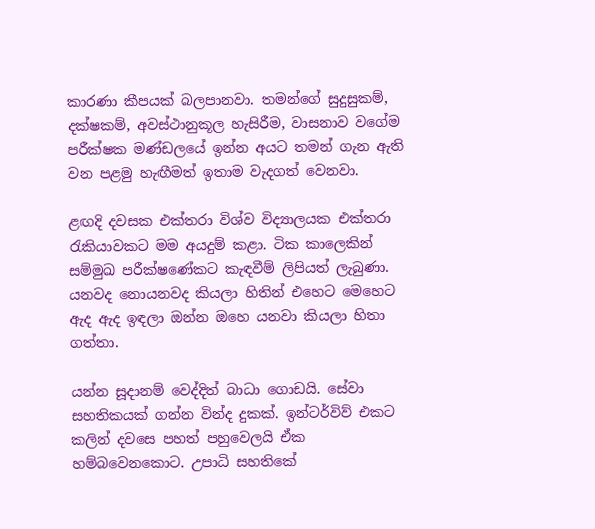කාරණා කීපයක් බලපානවා. තමන්ගේ සුදුසුකම්, දක්ෂකම්, අවස්ථානුකූල හැසිරීම, වාසනාව වගේම පරීක්ෂක මණ්ඩලයේ ඉන්න අයට තමන් ගැන ඇති වන පළමු හැඟීමත් ඉතාම වැදගත් වෙනවා.

ළඟදි දවසක එක්තරා විශ්ව විද්‍යාලයක එක්තරා රැකියාවකට මම අයදුම් කළා. ටික කාලෙකින් සම්මුඛ පරීක්ෂණේකට කැඳවීම් ලිපියත් ලැබුණා. යනවද නොයනවද කියලා හිතින් එහෙට මෙහෙට ඇද ඇද ඉඳලා ඔන්න ඔහෙ යනවා කියලා හිතා ගත්තා.

යන්න සූදානම් වෙද්දිත් බාධා ගොඩයි. සේවා සහතිකයක් ගන්න වින්ද දුකක්. ඉන්ටර්විව් එකට කලින් දවසෙ පහත් පහුවෙලයි ඒක හම්බවෙනකොට. උපාධි සහතිකේ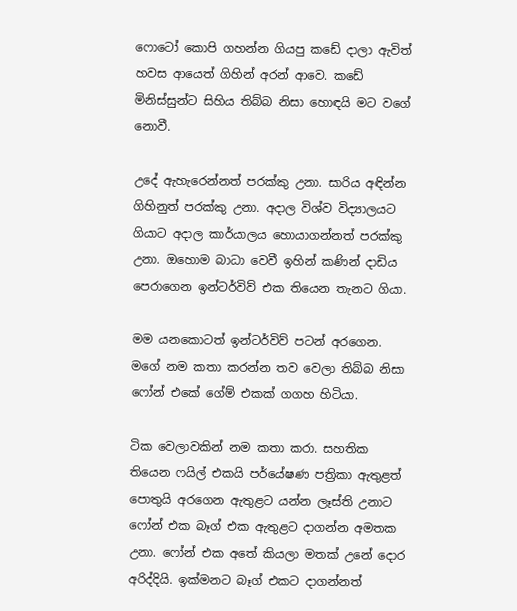ෆොටෝ කොපි ගහන්න ගියපු කඩේ දාලා ඇවිත් හවස ආයෙත් ගිහින් අරන් ආවෙ. කඩේ මිනිස්සුන්ට සිහිය තිබ්බ නිසා හොඳයි මට වගේ නොවී.

උදේ ඇහැරෙන්නත් පරක්කු උනා. සාරිය අඳින්න ගිහිනුත් පරක්කු උනා. අදාල විශ්ව විද්‍යාලයට ගියාට අදාල කාර්යාලය හොයාගන්නත් පරක්කු උනා. ඔහොම බාධා වෙවී ඉහින් කණින් දාඩිය පෙරාගෙන ඉන්ටර්විව් එක තියෙන තැනට ගියා.

මම යනකොටත් ඉන්ටර්විව් පටන් අරගෙන. මගේ නම කතා කරන්න තව වෙලා තිබ්බ නිසා ෆෝන් එකේ ගේම් එකක් ගගහ හිටියා.

ටික වෙලාවකින් නම කතා කරා. සහතික තියෙන ෆයිල් එකයි පර්යේෂණ පත්‍රිකා ඇතුළත් පොතුයි අරගෙන ඇතුළට යන්න ලෑස්ති උනාට ෆෝන් එක බෑග් එක ඇතුළට දාගන්න අමතක උනා. ෆෝන් එක අතේ කියලා මතක් උනේ දොර අරිද්දියි. ඉක්මනට බෑග් එකට දාගන්නත්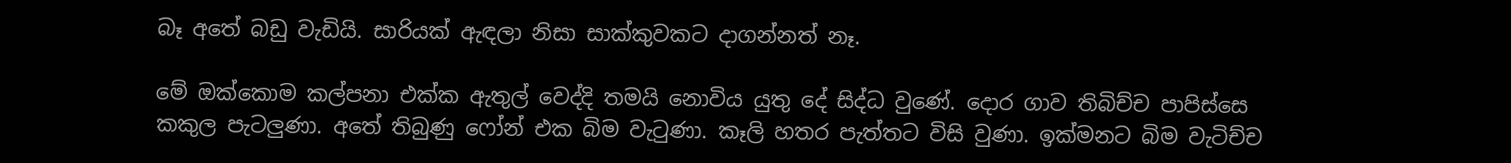බෑ අතේ බඩු වැඩියි. සාරියක් ඇඳලා නිසා සාක්කුවකට දාගන්නත් නෑ.

මේ ඔක්කොම කල්පනා එක්ක ඇතුල් වෙද්දි තමයි නොවිය යුතු දේ සිද්ධ වුණේ. දොර ගාව තිබිච්ච පාපිස්සෙ කකුල පැටලුණා. අතේ තිබුණු ෆෝන් එක බිම වැටුණා. කෑලි හතර පැත්තට විසි වුණා. ඉක්මනට බිම වැටිච්ච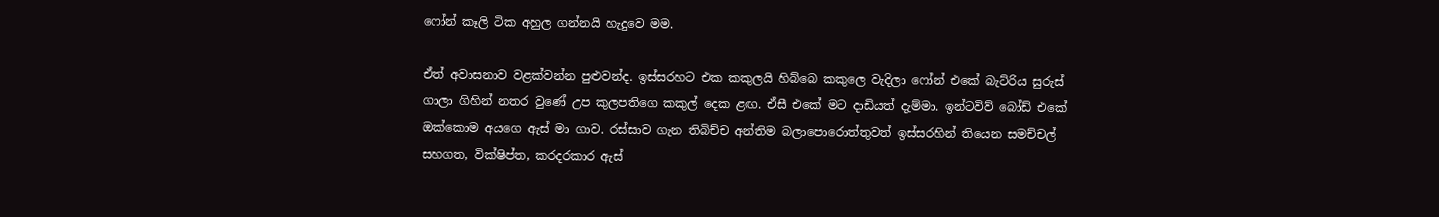ෆෝන් කෑලි ටික අහුල ගන්නයි හැදුවෙ මම.

ඒත් අවාසනාව වළක්වන්න පුළුවන්ද. ඉස්සරහට එක කකුලයි හිබ්බෙ කකුලෙ වැදිලා ෆෝන් එකේ බැට්රිය සුරුස් ගාලා ගිහින් නතර වුණේ උප කුලපතිගෙ කකුල් දෙක ළඟ. ඒසී එකේ මට දාඩියත් දැම්මා. ඉන්ටවිව් බෝඩ් එකේ ඔක්කොම අයගෙ ඇස් මා ගාව. රස්සාව ගැන තිබිච්ච අන්තිම බලාපොරොත්තුවත් ඉස්සරහින් තියෙන සමච්චල් සහගත, වික්ෂිප්ත, කරදරකාර ඇස්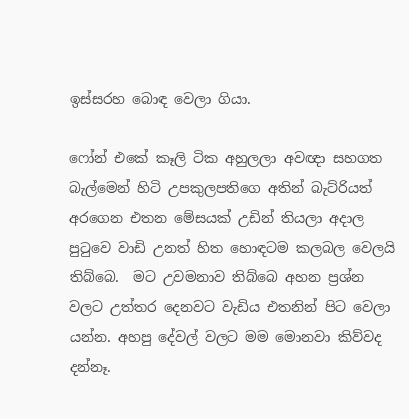ඉස්සරහ බොඳ වෙලා ගියා.

ෆෝන් එකේ කෑලි ටික අහුලලා අවඥා සහගත බැල්මෙන් හිටි උපකුලපතිගෙ අතින් බැට්රියත් අරගෙන එතන මේසයක් උඩින් තියලා අදාල පුටුවෙ වාඩි උනත් හිත හොඳටම කලබල වෙලයි තිබ්බෙ.  මට උවමනාව තිබ්බෙ අහන ප්‍රශ්න වලට උත්තර දෙනවට වැඩිය එතනින් පිට වෙලා යන්න. අහපු දේවල් වලට මම මොනවා කිව්වද දන්නෑ.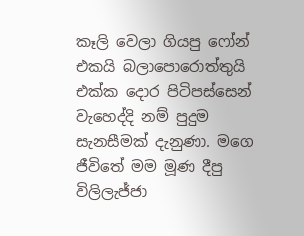කෑලි වෙලා ගියපු ෆෝන් එකයි බලාපොරොත්තුයි එක්ක දොර පිටිපස්සෙන් වැහෙද්දි නම් පුදුම සැනසීමක් දැනුණා. මගෙ ජීවිතේ මම මූණ දීපු විලිලැජ්ජා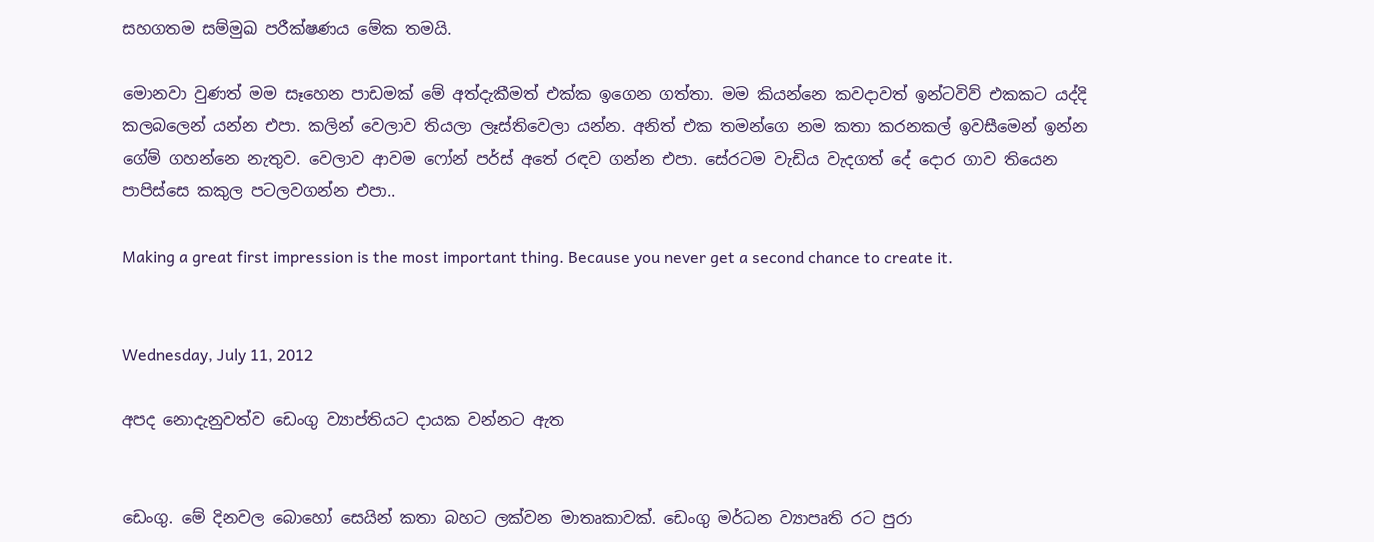සහගතම සම්මුඛ පරීක්ෂණය මේක තමයි.

මොනවා වුණත් මම සෑහෙන පාඩමක් මේ අත්දැකීමත් එක්ක ඉගෙන ගත්තා. මම කියන්නෙ කවදාවත් ඉන්ටවිව් එකකට යද්දි කලබලෙන් යන්න එපා. කලින් වෙලාව තියලා ලෑස්තිවෙලා යන්න. අනිත් එක තමන්ගෙ නම කතා කරනකල් ඉවසීමෙන් ඉන්න ගේම් ගහන්නෙ නැතුව. වෙලාව ආවම ෆෝන් පර්ස් අතේ රඳව ගන්න එපා. සේරටම වැඩිය වැදගත් දේ දොර ගාව තියෙන පාපිස්සෙ කකුල පටලවගන්න එපා..

Making a great first impression is the most important thing. Because you never get a second chance to create it.


Wednesday, July 11, 2012

අපද නොදැනුවත්ව ඩෙංගු ව්‍යාප්තියට දායක වන්නට ඇත


ඩෙංගු. මේ දිනවල බොහෝ සෙයින් කතා බහට ලක්වන මාතෘකාවක්. ඩෙංගු මර්ධන ව්‍යාපෘති රට පුරා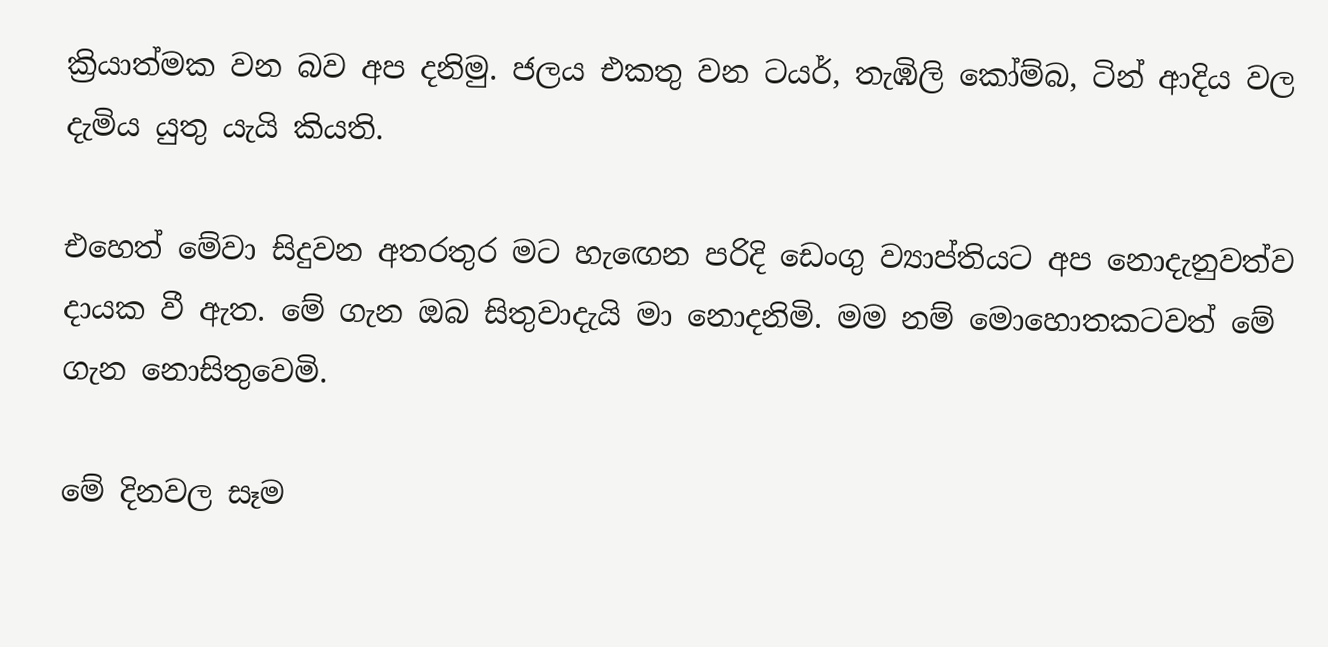ක්‍රියාත්මක වන බව අප දනිමු. ජලය එකතු වන ටයර්, තැඹිලි කෝම්බ, ටින් ආදිය වල දැමිය යුතු යැයි කියති.

එහෙත් මේවා සිදුවන අතරතුර මට හැඟෙන පරිදි ඩෙංගු ව්‍යාප්තියට අප නොදැනුවත්ව දායක වී ඇත. මේ ගැන ඔබ සිතුවාදැයි මා නොදනිමි. මම නම් මොහොතකටවත් මේ ගැන නොසිතුවෙමි.

මේ දිනවල සෑම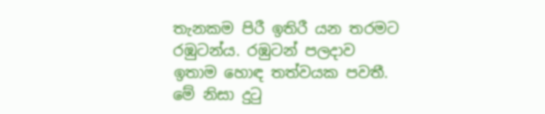තැනකම පිරී ඉතිරී යන තරමට රඹුටන්ය. රඹුටන් පලදාව ඉතාම හොඳ තත්වයක පවතී. මේ නිසා දුටු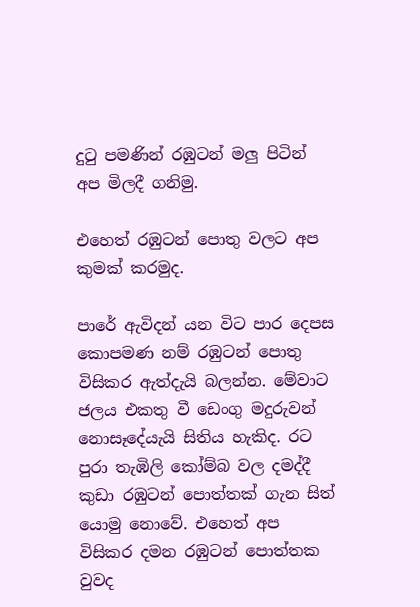දුටු පමණින් රඹුටන් මලු පිටින් අප මිලදී ගනිමු.

එහෙත් රඹුටන් පොතු වලට අප කුමක් කරමුද.

පාරේ ඇවිදන් යන විට පාර දෙපස කොපමණ නම් රඹුටන් පොතු විසිකර ඇත්දැයි බලන්න. මේවාට ජලය එකතු වී ඩෙංගු මදුරුවන් නොසෑදේයැයි සිතිය හැකිද. රට පුරා තැඹිලි කෝම්බ වල දමද්දී කුඩා රඹුටන් පොත්තක් ගැන සිත් යොමු නොවේ. එහෙත් අප විසිකර දමන රඹුටන් පොත්තක වුවද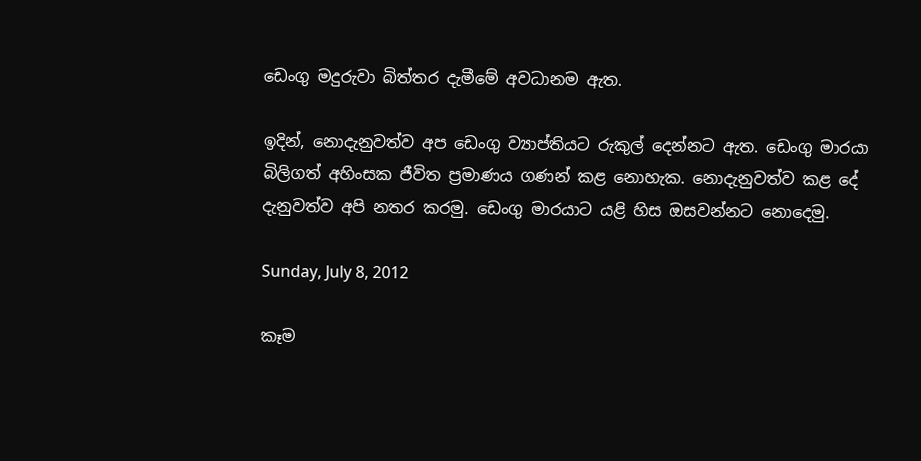ඩෙංගු මදුරුවා බිත්තර දැමීමේ අවධානම ඇත.

ඉදින්, නොදැනුවත්ව අප ඩෙංගු ව්‍යාප්තියට රුකුල් දෙන්නට ඇත. ඩෙංගු මාරයා බිලිගත් අහිංසක ජීවිත ප්‍රමාණය ගණන් කළ නොහැක. නොදැනුවත්ව කළ දේ දැනුවත්ව අපි නතර කරමු. ඩෙංගු මාරයාට යළි හිස ඔසවන්නට නොදෙමු.

Sunday, July 8, 2012

කෑම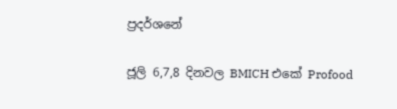ප්‍රදර්ශනේ

ජූලි 6,7,8 දිනවල BMICH එකේ Profood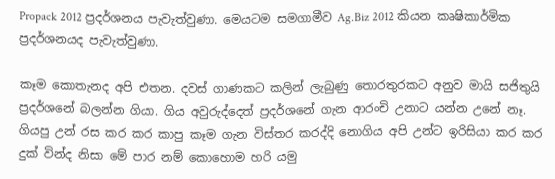Propack 2012 ප්‍රදර්ශනය පැවැත්වුණා. මෙයටම සමගාමීව Ag.Biz 2012 කියන කෘෂිකාර්මික ප්‍රදර්ශනයද පැවැත්වුණා.

කෑම කොතැනද අපි එතන. දවස් ගාණකට කලින් ලැබුණු තොරතුරකට අනුව මායි සජිතුයි ප්‍රදර්ශනේ බලන්න ගියා. ගිය අවුරුද්දෙත් ප්‍රදර්ශනේ ගැන ආරංචි උනාට යන්න උනේ නෑ. ගියපු උන් රස කර කර කාපු කෑම ගැන විස්තර කරද්දි නොගිය අපි උන්ට ඉරිසියා කර කර දුක් වින්ද නිසා මේ පාර නම් කොහොම හරි යමු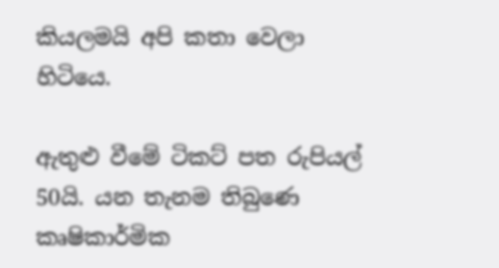කියලමයි අපි කතා වෙලා හිටියෙ.

ඇතුළු වීමේ ටිකට් පත රුපියල් 50යි. යන තැනම තිබුණෙ කෘෂිකාර්මික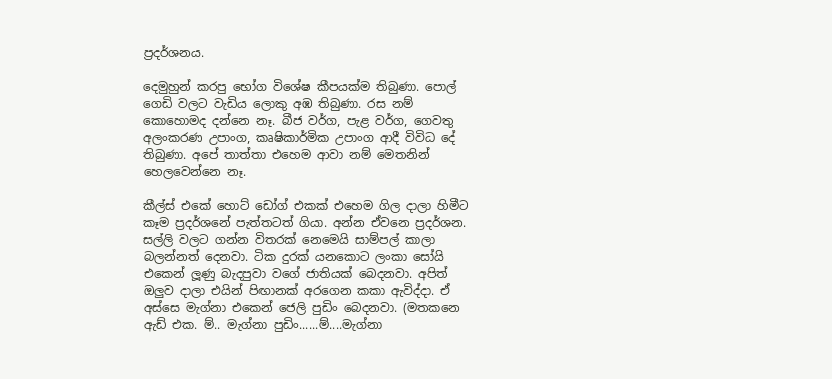ප්‍රදර්ශනය.

දෙමුහුන් කරපු භෝග විශේෂ කීපයක්ම තිබුණා. පොල් ගෙඩි වලට වැඩිය ලොකු අඹ තිබුණා. රස නම් කොහොමද දන්නෙ නෑ. බීජ වර්ග, පැළ වර්ග, ගෙවතු අලංකරණ උපාංග, කෘෂිකාර්මික උපාංග ආදී විවිධ දේ තිබුණා. අපේ තාත්තා එහෙම ආවා නම් මෙතනින් හෙලවෙන්නෙ නෑ.

කීල්ස් එකේ හොට් ඩෝග් එකක් එහෙම ගිල දාලා හිමීට කෑම ප්‍රදර්ශනේ පැත්තටත් ගියා. අන්න ඒවනෙ ප්‍රදර්ශන. සල්ලි වලට ගන්න විතරක් නෙමෙයි සාම්පල් කාලා බලන්නත් දෙනවා. ටික දුරක් යනකොට ලංකා සෝයි එකෙන් ලූණු බැදපුවා වගේ ජාතියක් බෙදනවා. අපිත් ඔලුව දාලා එයින් පිඟානක් අරගෙන කකා ඇවිද්දා. ඒ අස්සෙ මැග්නා එකෙන් ජෙලි පුඩිං බෙදනවා. (මතකනෙ ඇඩ් එක. ම්.. මැග්නා පුඩිං......ම්....මැග්නා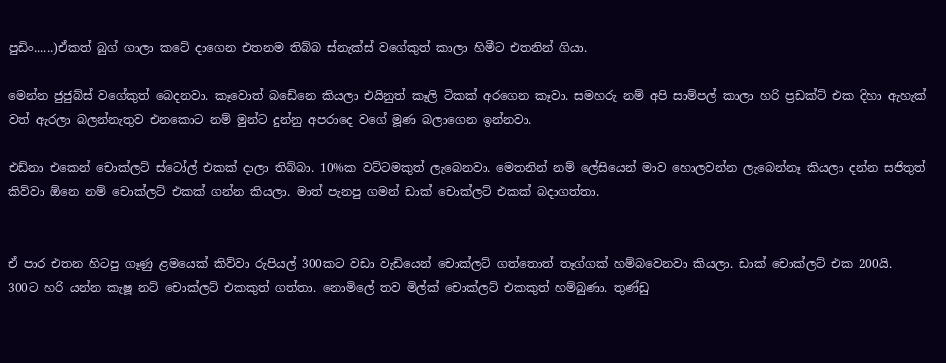පුඩිං......)ඒකත් බුග් ගාලා කටේ දාගෙන එතනම තිබ්බ ස්නැක්ස් වගේකුත් කාලා හිමීට එතනින් ගියා.

මෙන්න ජුජුබ්ස් වගේකුත් බෙදනවා. කෑවොත් බඩේනෙ කියලා එයිනුත් කෑලි ටිකක් අරගෙන කෑවා. සමහරු නම් අපි සාම්පල් කාලා හරි ප්‍රඩක්ට් එක දිහා ඇහැක් වත් ඇරලා බලන්නැතුව එනකොට නම් මුන්ට දුන්නු අපරාදෙ වගේ මූණ බලාගෙන ඉන්නවා.

එඩ්නා එකෙන් චොක්ලට් ස්ටෝල් එකක් දාලා තිබ්බා. 10%ක වට්ටමකුත් ලැබෙනවා. මෙතනින් නම් ලේසියෙන් මාව හොලවන්න ලැබෙන්නෑ කියලා දන්න සජිතුත් කිව්වා ඕනෙ නම් චොක්ලට් එකක් ගන්න කියලා. මාත් පැනපු ගමන් ඩාක් චොක්ලට් එකක් බදාගත්තා.


ඒ පාර එතන හිටපු ගෑණු ළමයෙක් කිව්වා රුපියල් 300කට වඩා වැඩියෙන් චොක්ලට් ගත්තොත් තෑග්ගක් හම්බවෙනවා කියලා. ඩාක් චොක්ලට් එක 200යි. 300ට හරි යන්න කැෂූ නට් චොක්ලට් එකකුත් ගත්තා. නොමිලේ තව මිල්ක් චොක්ලට් එකකුත් හම්බුණා. තුණ්ඩු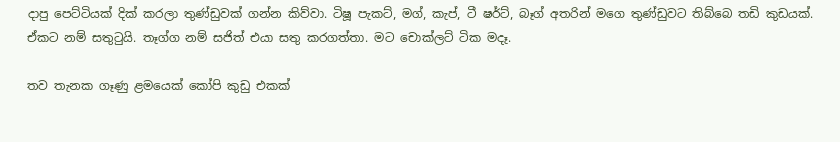දාපු පෙට්ටියක් දික් කරලා තුණ්ඩුවක් ගන්න කිව්වා. ටිෂූ පැකට්, මග්, කැප්, ටී ෂර්ට්, බෑග් අතරින් මගෙ තුණ්ඩුවට තිබ්බෙ තඩි කුඩයක්. ඒකට නම් සතුටුයි. තෑග්ග නම් සජිත් එයා සතු කරගත්තා. මට චොක්ලට් ටික මදෑ.

තව තැනක ගෑණු ළමයෙක් කෝපි කුඩු එකක්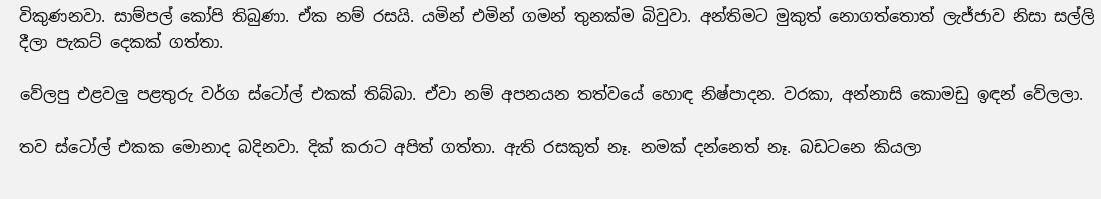විකුණනවා. සාම්පල් කෝපි තිබුණා. ඒක නම් රසයි. යමින් එමින් ගමන් තුනක්ම බිවුවා. අන්තිමට මුකුත් නොගත්තොත් ලැජ්ජාව නිසා සල්ලි දීලා පැකට් දෙකක් ගත්තා.

වේලපු එළවලු පළතුරු වර්ග ස්ටෝල් එකක් තිබ්බා. ඒවා නම් අපනයන තත්වයේ හොඳ නිෂ්පාදන. වරකා, අන්නාසි කොමඩු ඉඳන් වේලලා.

තව ස්ටෝල් එකක මොනාද බදිනවා. දික් කරාට අපිත් ගත්තා. ඇති රසකුත් නෑ. නමක් දන්නෙත් නෑ. බඩටනෙ කියලා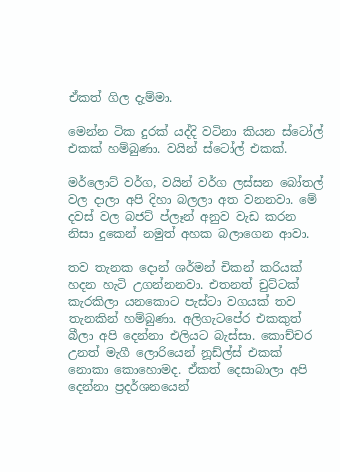ඒකත් ගිල දැම්මා.

මෙන්න ටික දුරක් යද්දි වටිනා කියන ස්ටෝල් එකක් හම්බුණා. වයින් ස්ටෝල් එකක්.

මර්ලොට් වර්ග, වයින් වර්ග ලස්සන බෝතල් වල දාලා අපි දිහා බලලා අත වනනවා. මේ දවස් වල බජට් ප්ලෑන් අනුව වැඩ කරන නිසා දුකෙන් නමුත් අහක බලාගෙන ආවා.

තව තැනක දොන් ශර්මන් චිකන් කරියක් හදන හැටි උගන්නනවා. එතනත් චුට්ටක් කැරකිලා යනකොට පැස්ටා වගයක් තව තැනකින් හම්බුණා. අලිගැටපේර එකකුත් බීලා අපි දෙන්නා එලියට බැස්සා. කොච්චර උනත් මැගී ලොරියෙන් නූඩ්ල්ස් එකක් නොකා කොහොමද. ඒකත් දෙසාබාලා අපි දෙන්නා ප්‍රදර්ශනයෙන්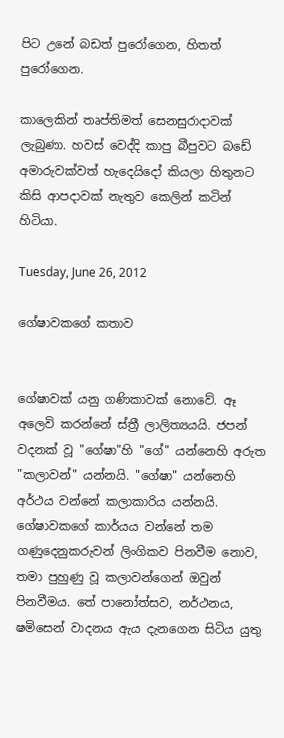පිට උනේ බඩත් පුරෝගෙන, හිතත් පුරෝගෙන.

කාලෙකින් තෘප්තිමත් සෙනසුරාදාවක් ලැබුණා. හවස් වෙද්දි කාපු බීපුවට බඩේ අමාරුවක්වත් හැදෙයිදෝ කියලා හිතුනට කිසි ආපදාවක් නැතුව කෙලින් කටින් හිටියා.

Tuesday, June 26, 2012

ගේෂාවකගේ කතාව


ගේෂාවක් යනු ගණිකාවක් නොවේ. ඈ අලෙවි කරන්නේ ස්ත්‍රී ලාලිත්‍යයයි. ජපන් වදනක් වූ "ගේෂා"හි "ගේ" යන්නෙහි අරුත "කලාවන්" යන්නයි. "ගේෂා" යන්නෙහි අර්ථය වන්නේ කලාකාරිය යන්නයි. ගේෂාවකගේ කාර්යය වන්නේ තම ගණුදෙනුකරුවන් ලිංගිකව පිනවීම නොව, තමා පුහුණු වූ කලාවන්ගෙන් ඔවුන් පිනවීමය. තේ පානෝත්සව, නර්ථනය, ෂමිසෙන් වාදනය ඇය දැනගෙන සිටිය යුතු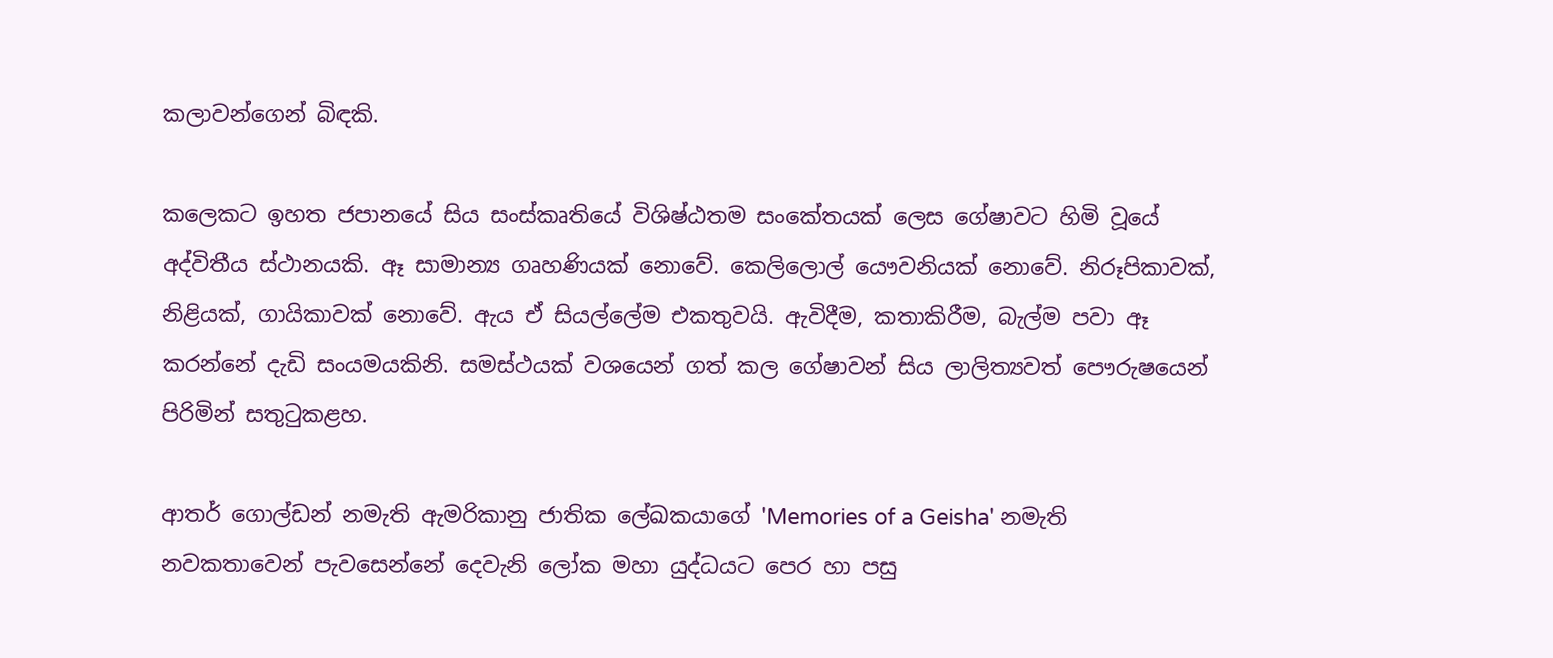කලාවන්ගෙන් බිඳකි.

කලෙකට ඉහත ජපානයේ සිය සංස්කෘතියේ විශිෂ්ඨතම සංකේතයක් ලෙස ගේෂාවට හිමි වූයේ අද්විතීය ස්ථානයකි. ඈ සාමාන්‍ය ගෘහණියක් නොවේ. කෙලිලොල් යෞවනියක් නොවේ. නිරූපිකාවක්, නිළියක්, ගායිකාවක් නොවේ. ඇය ඒ සියල්ලේම එකතුවයි. ඇවිදීම, කතාකිරීම, බැල්ම පවා ඈ කරන්නේ දැඩි සංයමයකිනි. සමස්ථයක් වශයෙන් ගත් කල ගේෂාවන් සිය ලාලිත්‍යවත් පෞරුෂයෙන් පිරිමින් සතුටුකළහ.

ආතර් ගොල්ඩන් නමැති ඇමරිකානු ජාතික ලේඛකයාගේ 'Memories of a Geisha' නමැති නවකතාවෙන් පැවසෙන්නේ දෙවැනි ලෝක මහා යුද්ධයට පෙර හා පසු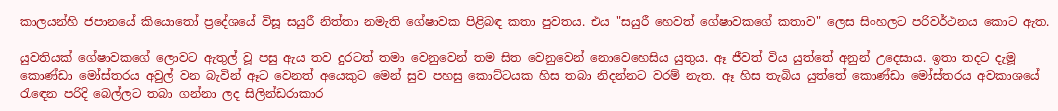කාලයන්හි ජපානයේ කියොතෝ ප්‍රදේශයේ විසූ සයුරී නිත්තා නමැති ගේෂාවක පිළිබඳ කතා පුවතය. එය "සයුරී හෙවත් ගේෂාවකගේ කතාව" ලෙස සිංහලට පරිවර්ථනය කොට ඇත.

යුවතියක් ගේෂාවකගේ ලොවට ඇතුල් වූ පසු ඇය තව දුරටත් තමා වෙනුවෙන් තම සිත වෙනුවෙන් නොවෙහෙසිය යුතුය. ඈ ජීවත් විය යුත්තේ අනුන් උදෙසාය. ඉතා තදට දැමූ කොණ්ඩා මෝස්තරය අවුල් වන බැවින් ඈට වෙනත් අයෙකුට මෙන් සුව පහසු කොට්ටයක හිස තබා නිදන්නට වරම් නැත. ඈ හිස තැබිය යුත්තේ කොණ්ඩා මෝස්තරය අවකාශයේ රැඳෙන පරිදි බෙල්ලට තබා ගන්නා ලද සිලින්ඩරාකාර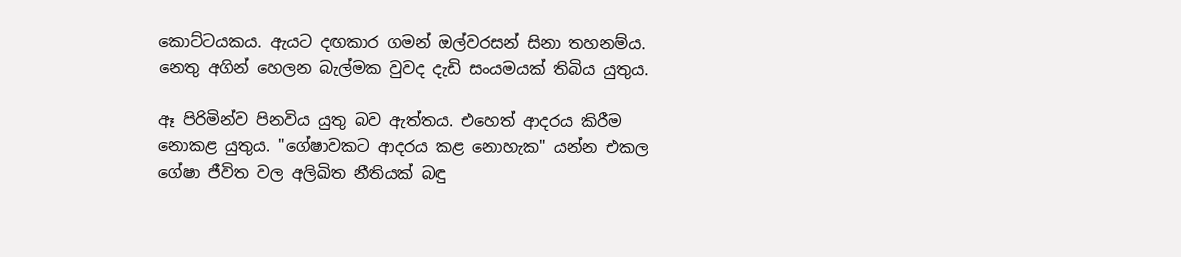කොට්ටයකය. ඇයට දඟකාර ගමන් ඔල්වරසන් සිනා තහනම්ය. නෙතු අගින් හෙලන බැල්මක වුවද දැඩි සංයමයක් තිබිය යුතුය.

ඈ පිරිමින්ව පිනවිය යුතු බව ඇත්තය. එහෙත් ආදරය කිරීම නොකළ යුතුය. "ගේෂාවකට ආදරය කළ නොහැක" යන්න එකල ගේෂා ජීවිත වල අලිඛිත නීතියක් බඳු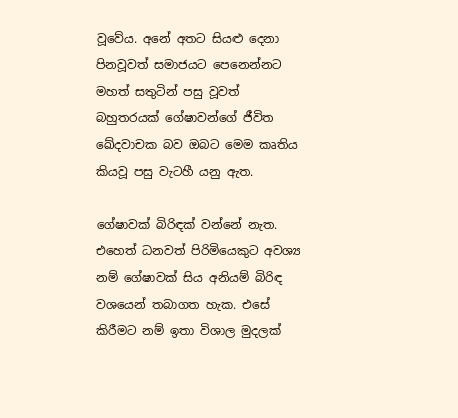වූවේය. අනේ අතට සියළු දෙනා පිනවූවත් සමාජයට පෙනෙන්නට මහත් සතුටින් පසු වූවත් බහුතරයක් ගේෂාවන්ගේ ජීවිත ඛේදවාචක බව ඔබට මෙම කෘතිය කියවූ පසු වැටහී යනු ඇත.

ගේෂාවක් බිරිඳක් වන්නේ නැත. එහෙත් ධනවත් පිරිමියෙකුට අවශ්‍ය නම් ගේෂාවක් සිය අනියම් බිරිඳ වශයෙන් තබාගත හැක. එසේ කිරීමට නම් ඉතා විශාල මුදලක්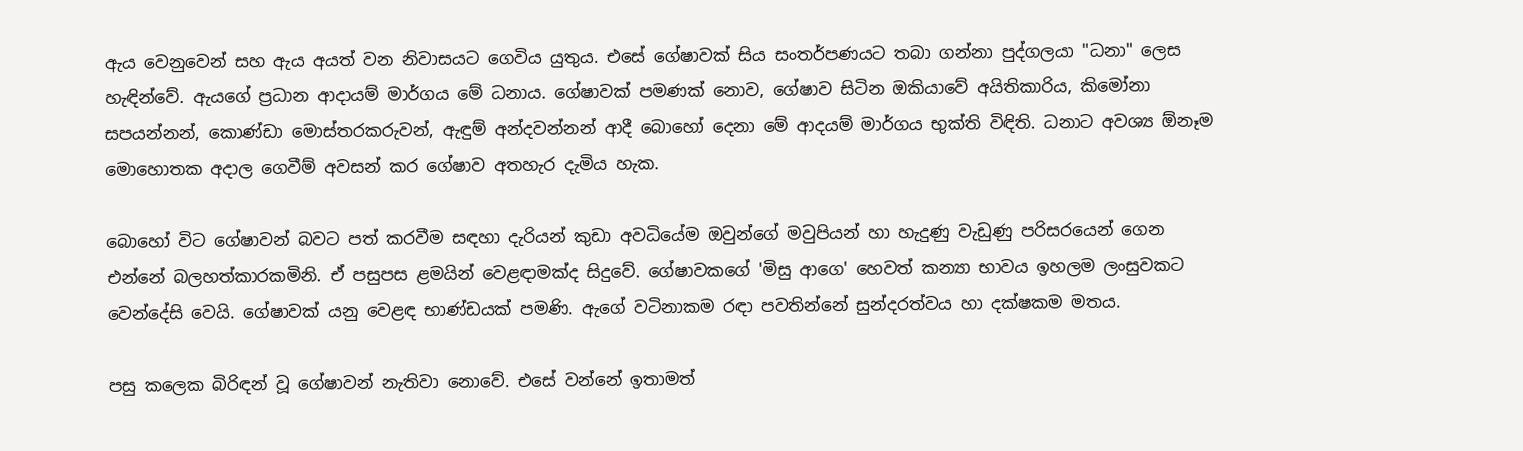ඇය වෙනුවෙන් සහ ඇය අයත් වන නිවාසයට ගෙවිය යුතුය. එසේ ගේෂාවක් සිය සංතර්පණයට තබා ගන්නා පුද්ගලයා "ධනා" ලෙස හැඳින්වේ. ඇයගේ ප්‍රධාන ආදායම් මාර්ගය මේ ධනාය. ගේෂාවක් පමණක් නොව, ගේෂාව සිටින ඔකියාවේ අයිතිකාරිය, කිමෝනා සපයන්නන්, කොණ්ඩා මොස්තරකරුවන්, ඇඳුම් අන්දවන්නන් ආදී බොහෝ දෙනා මේ ආදයම් මාර්ගය භුක්ති විඳිති. ධනාට අවශ්‍ය ඕනෑම මොහොතක අදාල ගෙවීම් අවසන් කර ගේෂාව අතහැර දැමිය හැක.

බොහෝ විට ගේෂාවන් බවට පත් කරවීම සඳහා දැරියන් කුඩා අවධියේම ඔවුන්ගේ මවුපියන් හා හැදුණු වැඩුණු පරිසරයෙන් ගෙන එන්නේ බලහත්කාරකමිනි. ඒ පසුපස ළමයින් වෙළඳාමක්ද සිදුවේ. ගේෂාවකගේ 'මිසු ආගෙ' හෙවත් කන්‍යා භාවය ඉහලම ලංසුවකට වෙන්දේසි වෙයි. ගේෂාවක් යනු වෙළඳ භාණ්ඩයක් පමණි. ඇගේ වටිනාකම රඳා පවතින්නේ සුන්දරත්වය හා දක්ෂකම මතය.

පසු කලෙක බිරිඳන් වූ ගේෂාවන් නැතිවා නොවේ. එසේ වන්නේ ඉතාමත්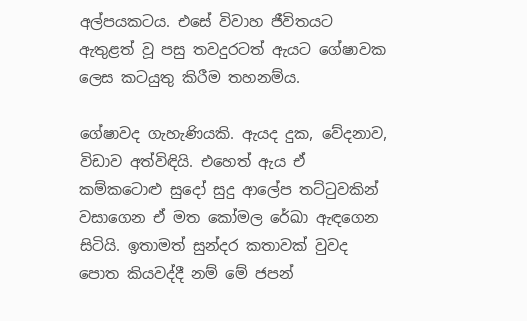අල්පයකටය. එසේ විවාහ ජීවිතයට ඇතුළත් වූ පසු තවදුරටත් ඇයට ගේෂාවක ලෙස කටයුතු කිරීම තහනම්ය.

ගේෂාවද ගැහැණියකි. ඇයද දුක, වේදනාව, විඩාව අත්විඳියි. එහෙත් ඇය ඒ කම්කටොළු සුදෝ සුදු ආලේප තට්ටුවකින් වසාගෙන ඒ මත කෝමල රේඛා ඇඳගෙන සිටියි. ඉතාමත් සුන්දර කතාවක් වුවද පොත කියවද්දී නම් මේ ජපන්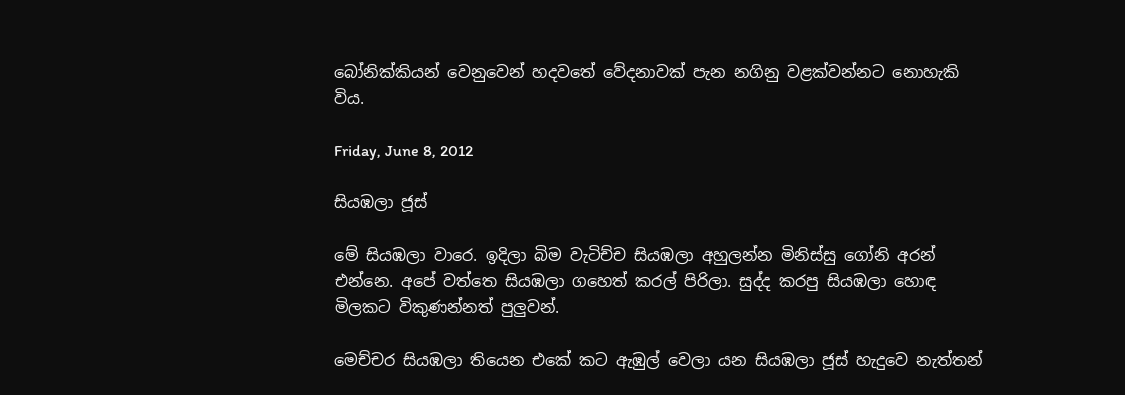බෝනික්කියන් වෙනුවෙන් හදවතේ වේදනාවක් පැන නගිනු වළක්වන්නට නොහැකි විය.

Friday, June 8, 2012

සියඹලා ජූස්

මේ සියඹලා වාරෙ. ඉදිලා බිම වැටිච්ච සියඹලා අහුලන්න මිනිස්සු ගෝනි අරන් එන්නෙ. අපේ වත්තෙ සියඹලා ගහෙත් කරල් පිරිලා. සුද්ද කරපු සියඹලා හොඳ මිලකට විකුණන්නත් පුලුවන්.

මෙච්චර සියඹලා තියෙන එකේ කට ඇඹුල් වෙලා යන සියඹලා ජූස් හැදුවෙ නැත්තන්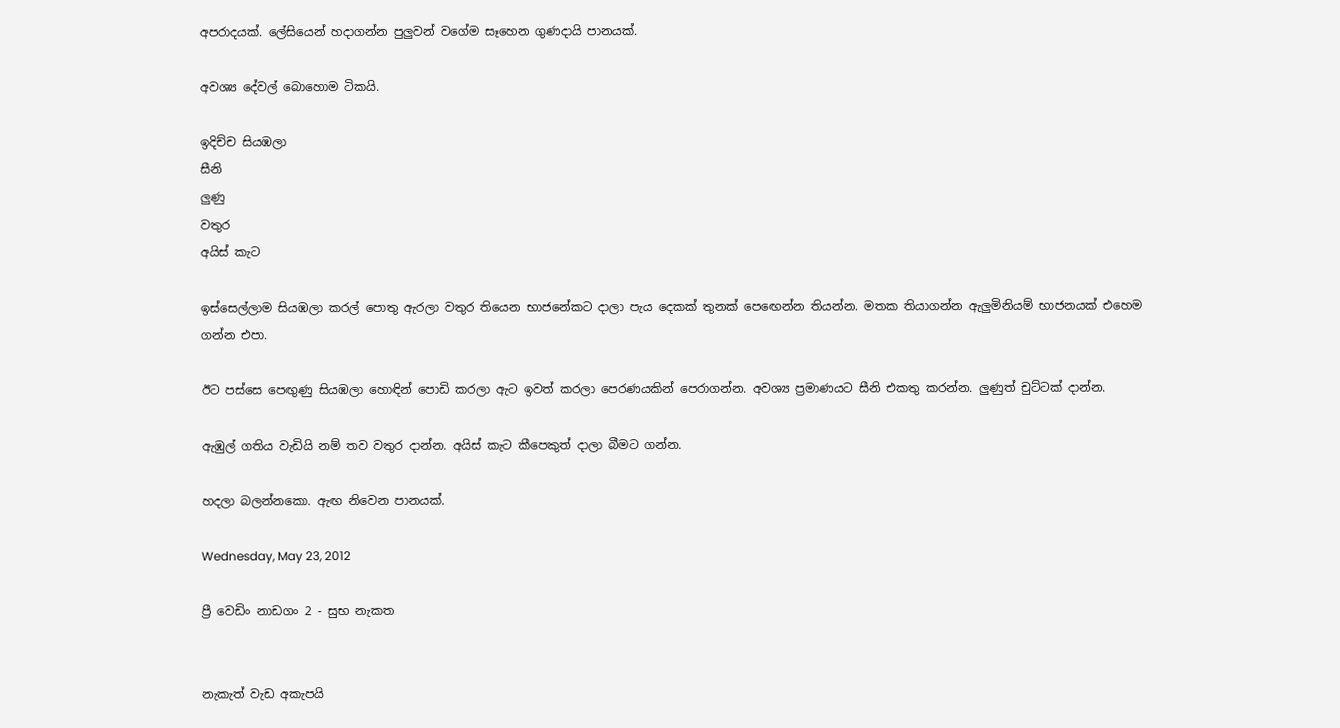අපරාදයක්. ලේසියෙන් හදාගන්න පුලුවන් වගේම සෑහෙන ගුණදායි පානයක්.

අවශ්‍ය දේවල් බොහොම ටිකයි.

ඉදිච්ච සියඹලා
සීනි
ලුණු
වතුර
අයිස් කැට

ඉස්සෙල්ලාම සියඹලා කරල් පොතු ඇරලා වතුර තියෙන භාජනේකට දාලා පැය දෙකක් තුනක් පෙඟෙන්න තියන්න. මතක තියාගන්න ඇලුමිනියම් භාජනයක් එහෙම ගන්න එපා.

ඊට පස්සෙ පෙඟුණු සියඹලා හොඳින් පොඩි කරලා ඇට ඉවත් කරලා පෙරණයකින් පෙරාගන්න. අවශ්‍ය ප්‍රමාණයට සීනි එකතු කරන්න. ලුණුත් චුට්ටක් දාන්න.

ඇඹුල් ගතිය වැඩියි නම් තව වතුර දාන්න. අයිස් කැට කීපෙකුත් දාලා බීමට ගන්න.

හදලා බලන්නකො. ඇඟ නිවෙන පානයක්.

Wednesday, May 23, 2012

ප්‍රී වෙඩිං නාඩගං 2 - සුභ නැකත


නැකැත් වැඩ අකැපයි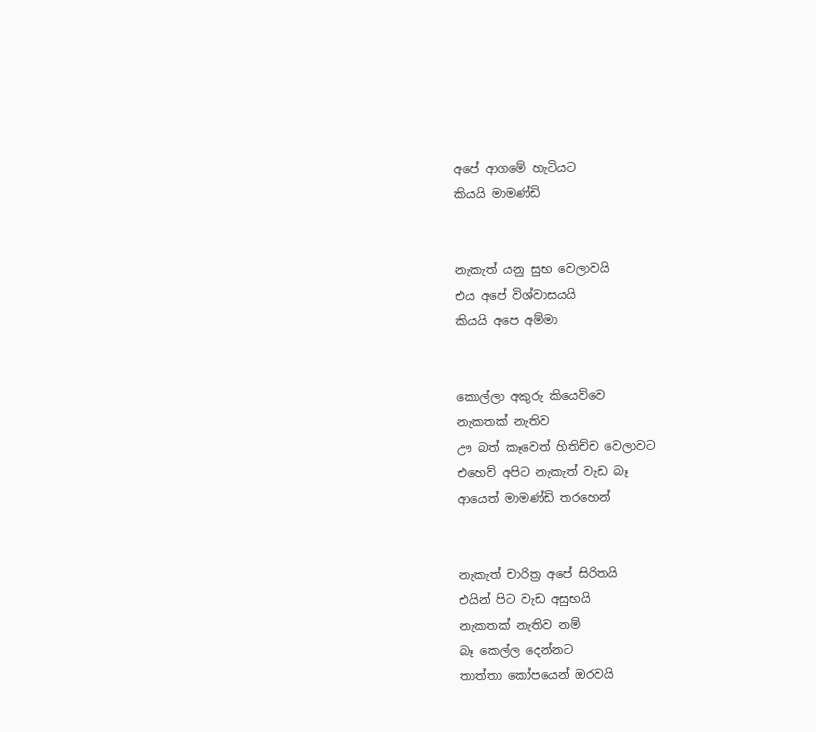අපේ ආගමේ හැටියට
කියයි මාමණ්ඩි


නැකැත් යනු සුභ වෙලාවයි
එය අපේ විශ්වාසයයි
කියයි අපෙ අම්මා


කොල්ලා අකුරු කියෙව්වෙ
නැකතක් නැතිව
ඌ බත් කෑවෙත් හිතිච්ච වෙලාවට
එහෙව් අපිට නැකැත් වැඩ බෑ
ආයෙත් මාමණ්ඩි තරහෙන්


නැකැත් චාරිත්‍ර අපේ සිරිතයි
එයින් පිට වැඩ අසුභයි
නැකතක් නැතිව නම්
බෑ කෙල්ල දෙන්නට
තාත්තා කෝපයෙන් ඔරවයි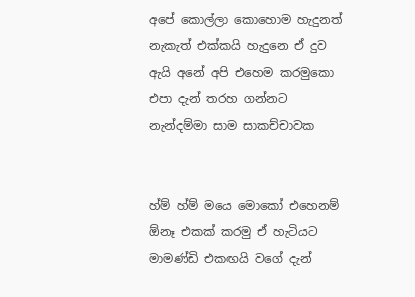අපේ කොල්ලා කොහොම හැදුනත්
නැකැත් එක්කයි හැදුනෙ ඒ දුව
ඇයි අනේ අපි එහෙම කරමුකො
එපා දැන් තරහ ගන්නට
නැන්දම්මා සාම සාකච්චාවක


හ්ම් හ්ම් මයෙ මොකෝ එහෙනම්
ඕනෑ එකක් කරමු ඒ හැටියට
මාමණ්ඩි එකඟයි වගේ දැන්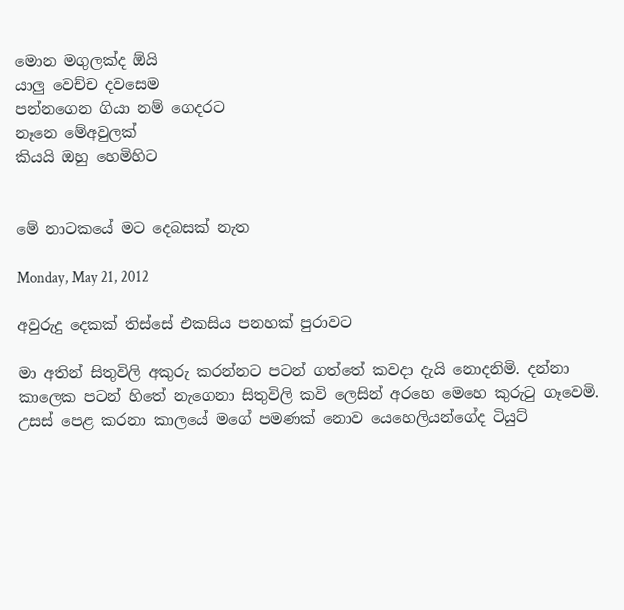මොන මගුලක්ද ඕයි
යාලු වෙච්ච දවසෙම
පන්නගෙන ගියා නම් ගෙදරට
නෑනෙ මේඅවුලක්
කියයි ඔහු හෙමිහිට


මේ නාටකයේ මට දෙබසක් නැත

Monday, May 21, 2012

අවුරුදු දෙකක් තිස්සේ එකසිය පනහක් පුරාවට

මා අතින් සිතුවිලි අකුරු කරන්නට පටන් ගත්තේ කවදා දැයි නොදනිමි. දන්නා කාලෙක පටන් හිතේ නැගෙනා සිතුවිලි කවි ලෙසින් අරහෙ මෙහෙ කුරුටු ගෑවෙමි. උසස් පෙළ කරනා කාලයේ මගේ පමණක් නොව යෙහෙලියන්ගේද ටියුට්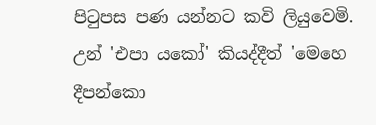පිටුපස පණ යන්නට කවි ලියුවෙමි. උන් 'එපා යකෝ' කියද්දීත් 'මෙහෙ දීපන්කො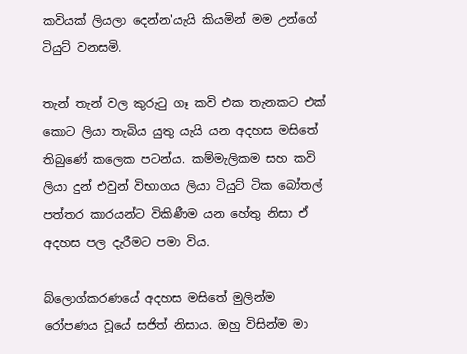කවියක් ලියලා දෙන්න'යැයි කියමින් මම උන්ගේ ටියුට් වනසමි.

තැන් තැන් වල කුරුටු ගෑ කවි එක තැනකට එක් කොට ලියා තැබිය යුතු යැයි යන අදහස මසිතේ තිබුණේ කලෙක පටන්ය. කම්මැලිකම සහ කවි ලියා දුන් එවුන් විභාගය ලියා ටියුට් ටික බෝතල් පත්තර කාරයන්ට විකිණීම යන හේතු නිසා ඒ අදහස පල දැරීමට පමා විය.

බ්ලොග්කරණයේ අදහස මසිතේ මුලින්ම රෝපණය වූයේ සජිත් නිසාය. ඔහු විසින්ම මා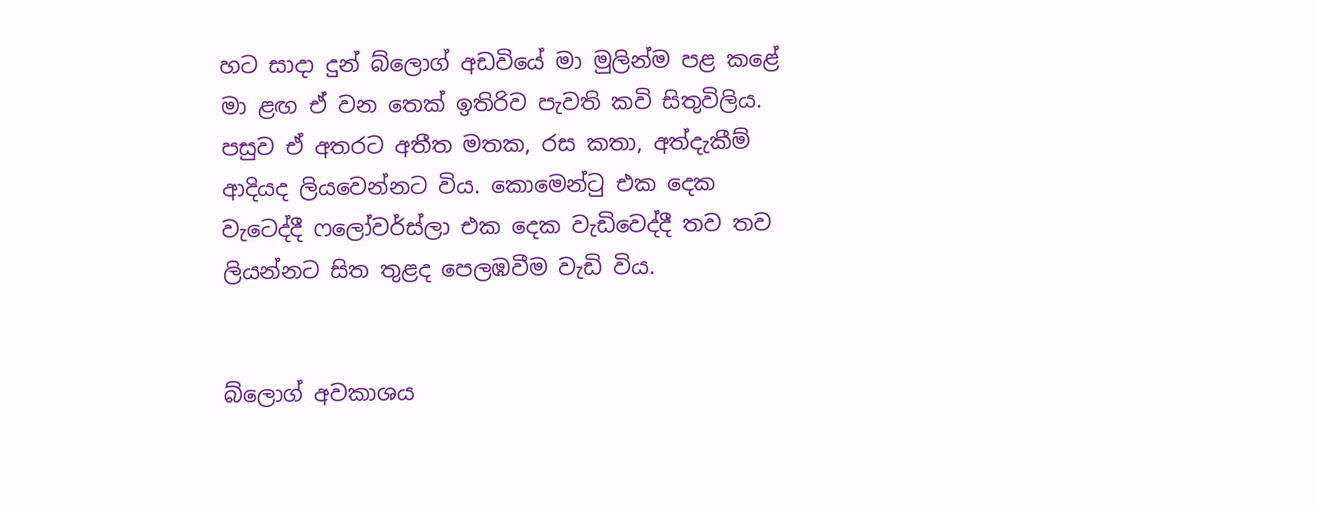හට සාදා දුන් බ්ලොග් අඩවියේ මා මුලින්ම පළ කළේ මා ළඟ ඒ වන තෙක් ඉතිරිව පැවති කවි සිතුවිලිය. පසුව ඒ අතරට අතීත මතක, රස කතා, අත්දැකීම් ආදියද ලියවෙන්නට විය. කොමෙන්ටු එක දෙක වැටෙද්දී ෆලෝවර්ස්ලා එක දෙක වැඩිවෙද්දී තව තව ලියන්නට සිත තුළද පෙලඹවීම වැඩි විය.


බ්ලොග් අවකාශය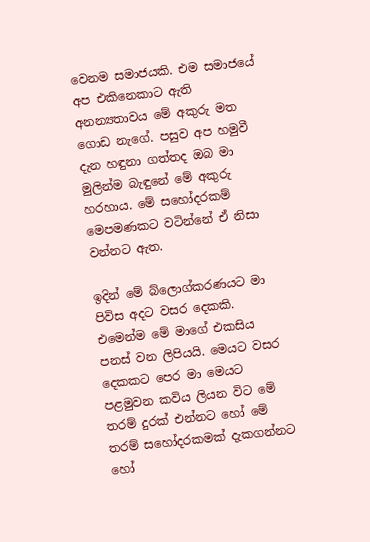වෙනම සමාජයකි. එම සමාජයේ අප එකිනෙකාට ඇති අනන්‍යතාවය මේ අකුරු මත ගොඩ නැගේ. පසුව අප හමුවී දැන හඳුනා ගත්තද ඔබ මා මුලින්ම බැඳුනේ මේ අකුරු හරහාය. මේ සහෝදරකම් මෙපමණකට වටින්නේ ඒ නිසා වන්නට ඇත.

ඉදින් මේ බ්ලොග්කරණයට මා පිවිස අදට වසර දෙකකි. එමෙන්ම මේ මාගේ එකසිය පනස් වන ලිපියයි. මෙයට වසර දෙකකට පෙර මා මෙයට පළමුවන කවිය ලියන විට මේ තරම් දුරක් එන්නට හෝ මේ තරම් සහෝදරකමක් දැකගන්නට හෝ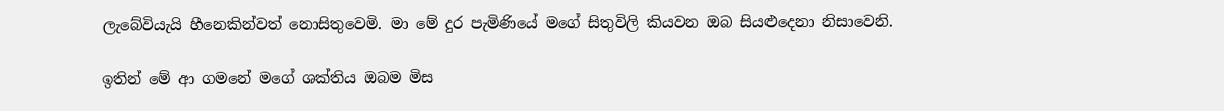ලැබේවියැයි හීනෙකින්වත් නොසිතුවෙමි. මා මේ දුර පැමිණියේ මගේ සිතුවිලි කියවන ඔබ සියළුදෙනා නිසාවෙනි.

ඉතින් මේ ආ ගමනේ මගේ ශක්තිය ඔබම මිස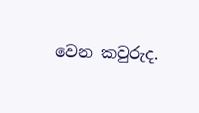වෙන කවුරුද.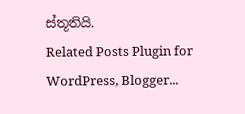ස්තූතියි.
Related Posts Plugin for WordPress, Blogger...